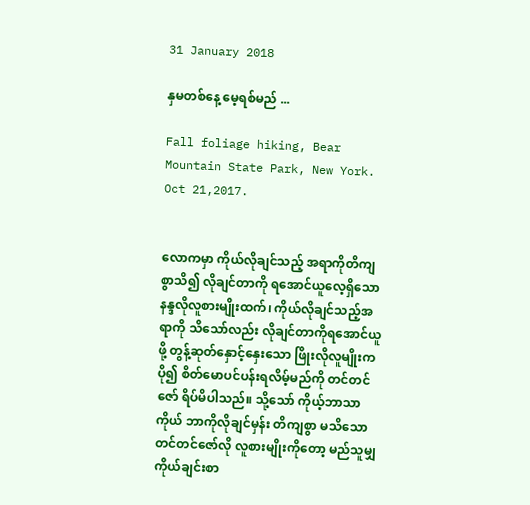31 January 2018

နှမတစ်နေ့ မေ့ရစ်မည် ...

Fall foliage hiking, Bear Mountain State Park, New York. Oct 21,2017.


လောကမှာ ကိုယ်လိုချင်သည့် အရာကိုတိကျစွာသိ၍ လိုချင်တာကို ရအောင်ယူလေ့ရှိသော နန္ဒလိုလူစားမျိုးထက်၊ ကိုယ်လိုချင်သည့်အရာကို သိသော်လည်း လိုချင်တာကိုရအောင်ယူဖို့ တွန့်ဆုတ်နှောင့်နှေးသော ဖြိုးလိုလူမျိုးက ပို၍ စိတ်မောပင်ပန်းရလိမ့်မည်ကို တင်တင်ဇော် ရိပ်မိပါသည်။ သို့သော် ကိုယ့်ဘာသာကိုယ် ဘာကိုလိုချင်မှန်း တိကျစွာ မသိသော တင်တင်ဇော်လို လူစားမျိုးကိုတော့ မည်သူမျှ ကိုယ်ချင်းစာ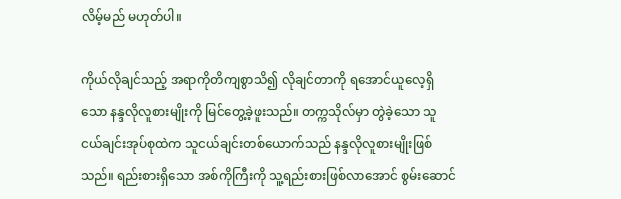လိမ့်မည် မဟုတ်ပါ။

ကိုယ်လိုချင်သည့် အရာကိုတိကျစွာသိ၍ လိုချင်တာကို ရအောင်ယူလေ့ရှိသော နန္ဒလိုလူစားမျိုးကို မြင်တွေ့ခဲ့ဖူးသည်။ တက္ကသိုလ်မှာ တွဲခဲ့သော သူငယ်ချင်းအုပ်စုထဲက သူငယ်ချင်းတစ်ယောက်သည် နန္ဒလိုလူစားမျိုးဖြစ်သည်။ ရည်းစားရှိသော အစ်ကိုကြီးကို သူ့ရည်းစားဖြစ်လာအောင် စွမ်းဆောင်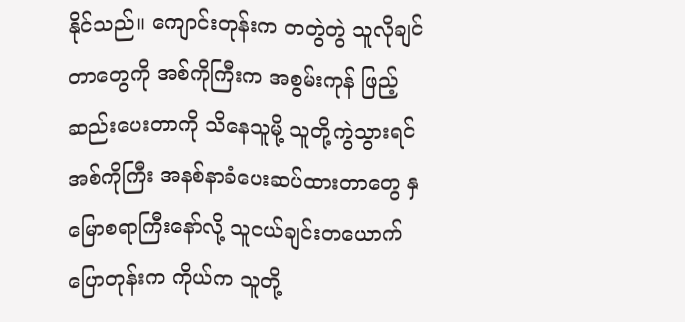နိုင်သည်။ ကျောင်းတုန်းက တတွဲတွဲ သူလိုချင်တာတွေကို အစ်ကိုကြီးက အစွမ်းကုန် ဖြည့်ဆည်းပေးတာကို သိနေသူမို့ သူတို့ကွဲသွားရင် အစ်ကိုကြီး အနစ်နာခံပေးဆပ်ထားတာတွေ နှမြောစရာကြီးနော်လို့ သူငယ်ချင်းတယောက်ပြောတုန်းက ကိုယ်က သူတို့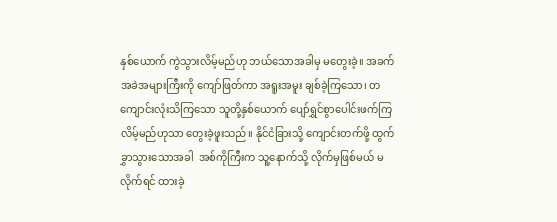နှစ်ယောက် ကွဲသွားလိမ့်မည်ဟု ဘယ်သောအခါမှ မတွေးခဲ့။ အခက်အခဲအများကြီးကို ကျော်ဖြတ်ကာ အရူးအမူး ချစ်ခဲ့ကြသော၊ တကျောင်းလုံးသိကြသော သူတို့နှစ်ယောက် ပျော်ရွှင်စွာပေါင်းဖက်ကြလိမ့်မည်ဟုသာ တွေးခဲ့ဖူးသည်။ နိုင်ငံခြားသို့ ကျောင်းတက်ဖို့ ထွက်ခွှာသွားသောအခါ  အစ်ကိုကြီးက သူ့နောက်သို့ လိုက်မှဖြစ်မယ် မလိုက်ရင် ထားခဲ့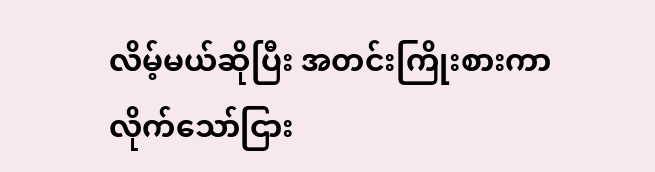လိမ့်မယ်ဆိုပြီး အတင်းကြိုးစားကာ လိုက်သော်ငြား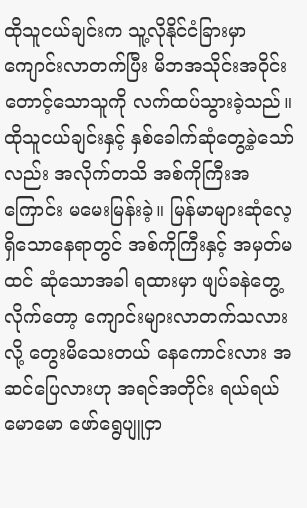ထိုသူငယ်ချင်းက သူ့လိုနိုင်ငံခြားမှာ ကျောင်းလာတက်ပြီး မိဘအသိုင်းအဝိုင်း တောင့်သောသူကို လက်ထပ်သွားခဲ့သည်။ ထိုသူငယ်ချင်းနှင့် နှစ်ခေါက်ဆုံတွေ့ခဲ့သော်လည်း အလိုက်တသိ အစ်ကိုကြီးအကြောင်း မမေးမြန်းခဲ့။ မြန်မာများဆုံလေ့ရှိသောနေရာတွင် အစ်ကိုကြီးနှင့် အမှတ်မထင် ဆုံသောအခါ ရထားမှာ ဖျပ်ခနဲတွေ့လိုက်တော့ ကျောင်းများလာတက်သလားလို့ တွေးမိသေးတယ် နေကောင်းလား အဆင်ပြေလားဟု အရင်အတိုင်း ရယ်ရယ်မောမော ဖော်ရွေပျူငှာ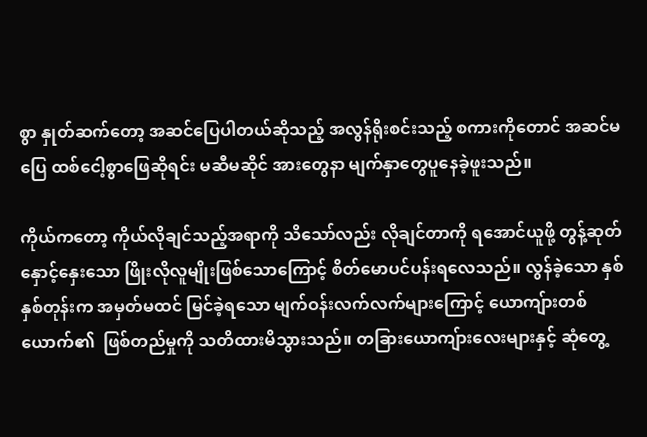စွာ နှုတ်ဆက်တော့ အဆင်ပြေပါတယ်ဆိုသည့် အလွန်ရိုးစင်းသည့် စကားကိုတောင် အဆင်မပြေ ထစ်ငေါ့စွာဖြေဆိုရင်း မဆီမဆိုင် အားတွေနာ မျက်နှာတွေပူနေခဲ့ဖူးသည်။

ကိုယ်ကတော့ ကိုယ်လိုချင်သည့်အရာကို သိသော်လည်း လိုချင်တာကို ရအောင်ယူဖို့ တွန့်ဆုတ်နှောင့်နှေးသော ဖြိုးလိုလူမျိုးဖြစ်သောကြောင့် စိတ်မောပင်ပန်းရလေသည်။ လွန်ခဲ့သော နှစ်နှစ်တုန်းက အမှတ်မထင် မြင်ခဲ့ရသော မျက်ဝန်းလက်လက်များကြောင့် ယောကျ်ားတစ်ယောက်၏  ဖြစ်တည်မှုကို သတိထားမိသွားသည်။ တခြားယောကျ်ားလေးများနှင့် ဆုံတွေ့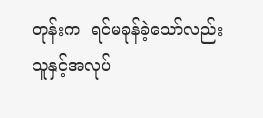တုန်းက  ရင်မခုန်ခဲ့သော်လည်း သူနှင့်အလုပ်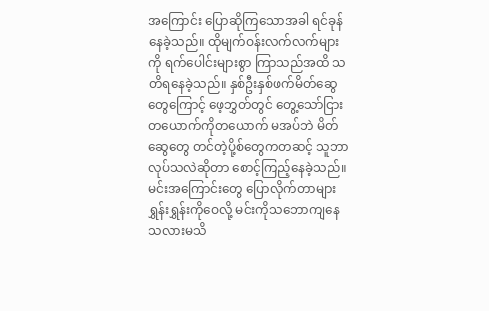အကြောင်း ပြောဆိုကြသောအခါ ရင်ခုန်နေခဲ့သည်။ ထိုမျက်ဝန်းလက်လက်များကို ရက်ပေါင်းများစွာ ကြာသည်အထိ သတိရနေခဲ့သည်။ နှစ်ဦးနှစ်ဖက်မိတ်ဆွေတွေကြောင့် ဖေ့ဘွှတ်တွင် တွေ့သော်ငြား တယောက်ကိုတယောက် မအပ်ဘဲ မိတ်ဆွေတွေ တင်တဲ့ပို့စ်တွေကတဆင့် သူဘာလုပ်သလဲဆိုတာ စောင့်ကြည့်နေခဲ့သည်။ မင်းအကြောင်းတွေ ပြောလိုက်တာများ ရွှန်းရွှန်းကိုဝေလို့ မင်းကိုသဘောကျနေသလားမသိ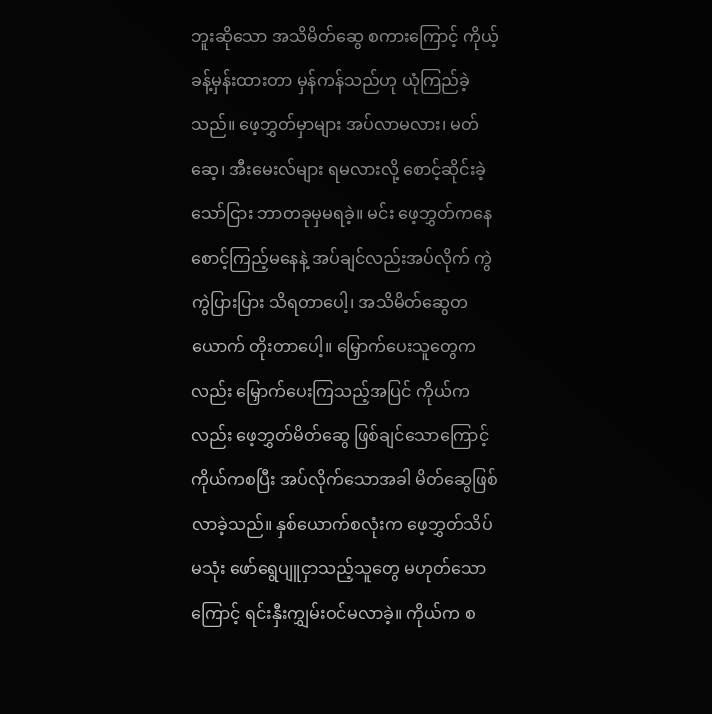ဘူးဆိုသော အသိမိတ်ဆွေ စကားကြောင့် ကိုယ့်ခန့်မှန်းထားတာ မှန်ကန်သည်ဟု ယုံကြည်ခဲ့သည်။ ဖေ့ဘွှတ်မှာများ အပ်လာမလား၊ မတ်ဆေ့၊ အီးမေးလ်များ ရမလားလို့ စောင့်ဆိုင်းခဲ့သော်ငြား ဘာတခုမှမရခဲ့။ မင်း ဖေ့ဘွှတ်ကနေ စောင့်ကြည့်မနေနဲ့ အပ်ချင်လည်းအပ်လိုက် ကွဲကွဲပြားပြား သိရတာပေါ့၊ အသိမိတ်ဆွေတယောက် တိုးတာပေါ့။ မြှောက်ပေးသူတွေကလည်း မြှောက်ပေးကြသည့်အပြင် ကိုယ်ကလည်း ဖေ့ဘွှတ်မိတ်ဆွေ ဖြစ်ချင်သောကြောင့် ကိုယ်ကစပြီး အပ်လိုက်သောအခါ မိတ်ဆွေဖြစ်လာခဲ့သည်။ နှစ်ယောက်စလုံးက ဖေ့ဘွှတ်သိပ်မသုံး ဖော်ရွေပျူငှာသည့်သူတွေ မဟုတ်သောကြောင့် ရင်းနှီးကျွှမ်းဝင်မလာခဲ့။ ကိုယ်က စ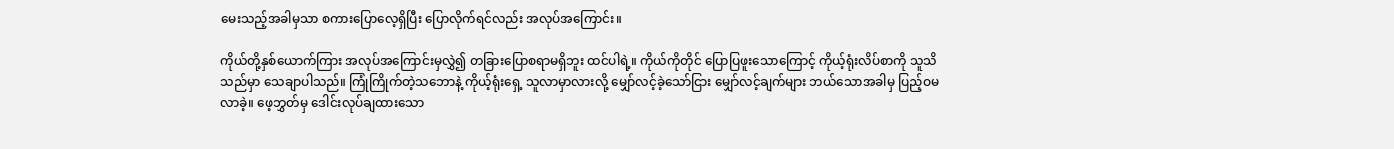မေးသည့်အခါမှသာ စကားပြောလေ့ရှိပြီး ပြောလိုက်ရင်လည်း အလုပ်အကြောင်း။

ကိုယ်တို့နှစ်ယောက်ကြား အလုပ်အကြောင်းမှလွှဲ၍ တခြားပြောစရာမရှိဘူး ထင်ပါရဲ့။ ကိုယ်ကိုတိုင် ပြောပြဖူးသောကြောင့် ကိုယ့်ရုံးလိပ်စာကို သူသိသည်မှာ သေချာပါသည်။ ကြုံကြိုက်တဲ့သဘောနဲ့ ကိုယ့်ရုံးရှေ့ သူလာမှာလားလို့ မျှော်လင့်ခဲ့သော်ငြား မျှော်လင့်ချက်များ ဘယ်သောအခါမှ ပြည့်ဝမလာခဲ့။ ဖေ့ဘွှတ်မှ ဒေါင်းလုပ်ချထားသော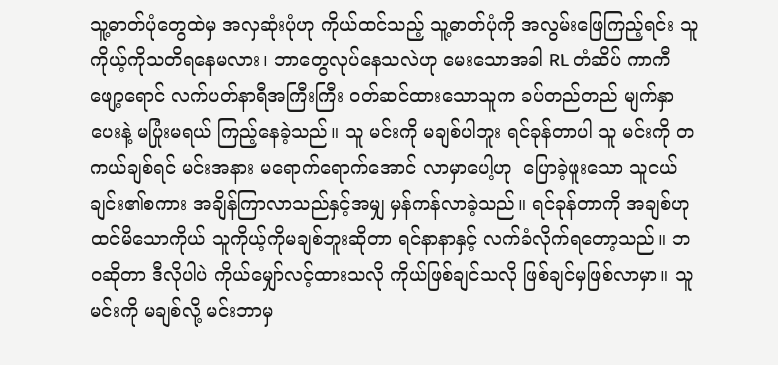သူ့ဓာတ်ပုံတွေထဲမှ အလှဆုံးပုံဟု ကိုယ်ထင်သည့် သူ့ဓာတ်ပုံကို အလွမ်းဖြေကြည့်ရင်း သူ ကိုယ့်ကိုသတိရနေမလား၊ ဘာတွေလုပ်နေသလဲဟု မေးသောအခါ RL တံဆိပ် ကာကီဖျော့ရောင် လက်ပတ်နာရီအကြီးကြီး ဝတ်ဆင်ထားသောသူက ခပ်တည်တည် မျက်နှာပေးနဲ့ မပြုံးမရယ် ကြည့်နေခဲ့သည်။ သူ မင်းကို မချစ်ပါဘူး ရင်ခုန်တာပါ သူ မင်းကို တကယ်ချစ်ရင် မင်းအနား မရောက်ရောက်အောင် လာမှာပေါ့ဟု  ပြောခဲ့ဖူးသော သူငယ်ချင်း၏စကား အချိန်ကြာလာသည်နှင့်အမျှ မှန်ကန်လာခဲ့သည်။ ရင်ခုန်တာကို အချစ်ဟု ထင်မိသောကိုယ် သူကိုယ့်ကိုမချစ်ဘူးဆိုတာ ရင်နာနာနှင့် လက်ခံလိုက်ရတော့သည်။ ဘဝဆိုတာ ဒီလိုပါပဲ ကိုယ်မျှော်လင့်ထားသလို ကိုယ်ဖြစ်ချင်သလို ဖြစ်ချင်မှဖြစ်လာမှာ။ သူ မင်းကို မချစ်လို့ မင်းဘာမှ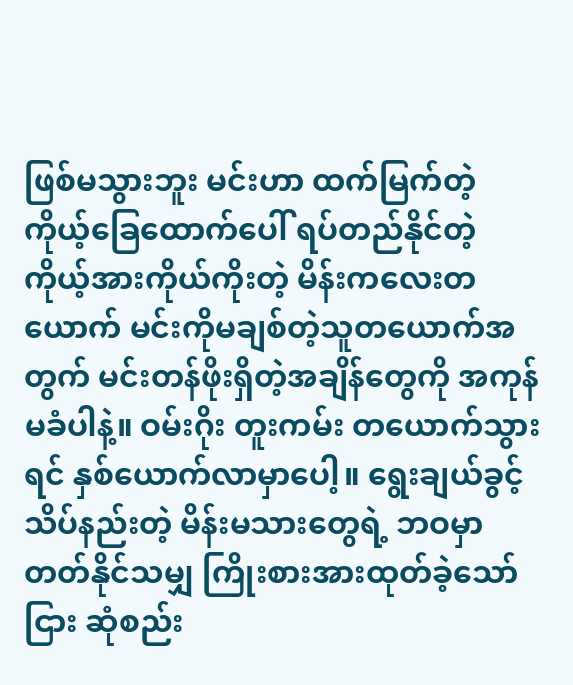ဖြစ်မသွားဘူး မင်းဟာ ထက်မြက်တဲ့ ကိုယ့်ခြေထောက်ပေါ် ရပ်တည်နိုင်တဲ့ ကိုယ့်အားကိုယ်ကိုးတဲ့ မိန်းကလေးတယောက် မင်းကိုမချစ်တဲ့သူတယောက်အတွက် မင်းတန်ဖိုးရှိတဲ့အချိန်တွေကို အကုန်မခံပါနဲ့။ ဝမ်းဂိုး တူးကမ်း တယောက်သွားရင် နှစ်ယောက်လာမှာပေါ့။ ရွေးချယ်ခွင့် သိပ်နည်းတဲ့ မိန်းမသားတွေရဲ့ ဘဝမှာ တတ်နိုင်သမျှ ကြိုးစားအားထုတ်ခဲ့သော်ငြား ဆုံစည်း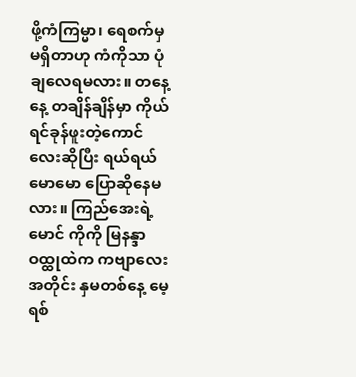ဖို့ကံကြမ္မာ၊ ရေစက်မှ မရှိတာဟု ကံကိုသာ ပုံချလေရမလား။ တနေ့နေ့ တချိန်ချိန်မှာ ကိုယ်ရင်ခုန်ဖူးတဲ့ကောင်လေးဆိုပြီး ရယ်ရယ်မောမော ပြောဆိုနေမလား။ ကြည်အေးရဲ့ မောင် ကိုကို မြနန္ဒာဝထ္ထုထဲက ကဗျာလေးအတိုင်း နှမတစ်နေ့ မေ့ရစ်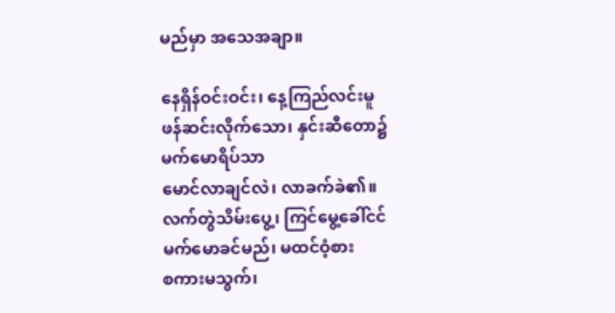မည်မှာ အသေအချာ။

နေရှိန်ဝင်းဝင်း၊ နေ့ကြည်လင်းမူ
ဖန်ဆင်းလိုက်သော၊ နှင်းဆီတော၌
မက်မောရိပ်သာ
မောင်လာချင်လဲ၊ လာခက်ခဲ၏။
လက်တွဲသိမ်းပွေ့၊ ကြင်မွေ့ခေါ်ငင်
မက်မောခင်မည်၊ မထင်ဝံ့စား
စကားမသွက်၊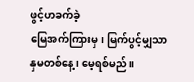ဖွင့်ဟခက်ခဲ့
မြေအက်ကြားမှ၊ မြက်ပွင့်မျှသာ
နှမတစ်နေ့၊ မေ့ရစ်မည်။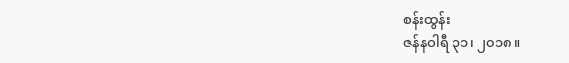စန်းထွန်း
ဇန်နဝါရီ ၃၁၊ ၂၀၁၈။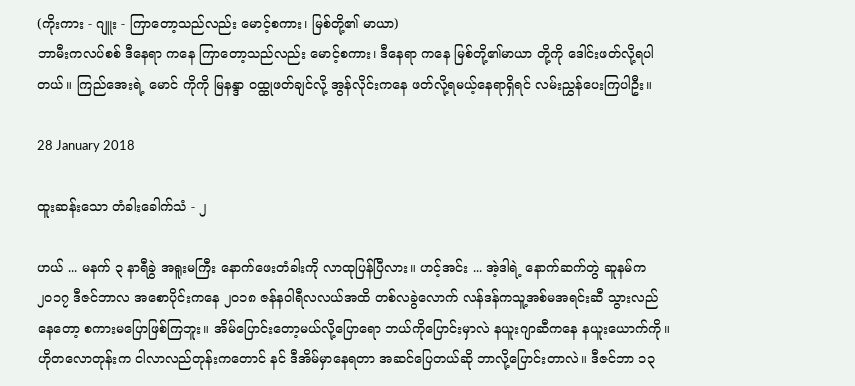(ကိုးကား - ဂျူး - ကြာတော့သည်လည်း မောင့်စကား၊ မြစ်တို့၏ မာယာ)
ဘာမီးကလပ်စစ် ဒီနေရာ ကနေ ကြာတော့သည်လည်း မောင့်စကား၊ ဒီနေရာ ကနေ မြစ်တို့၏မာယာ တို့ကို ဒေါင်းဖတ်လို့ရပါတယ်။ ကြည်အေးရဲ့ မောင် ကိုကို မြနန္ဒာ ဝထ္ထုဖတ်ချင်လို့ အွန်လိုင်းကနေ ဖတ်လို့ရမယ့်နေရာရှိရင် လမ်းညွှန်ပေးကြပါဦး။

28 January 2018

ထူးဆန်းသော တံခါးခေါက်သံ - ၂

ဟယ် ... မနက် ၃ နာရီခွဲ အရူးမကြီး နောက်ဖေးတံခါးကို လာထုပြန်ပြီလား။ ဟင့်အင်း ... အဲ့ဒါရဲ့ နောက်ဆက်တွဲ ဆူနမ်က ၂၀၁၇ ဒီဇင်ဘာလ အစောပိုင်းကနေ ၂၀၁၈ ဇန်နဝါရီလလယ်အထိ တစ်လခွဲလောက် လန်ဒန်ကသူ့အစ်မအရင်းဆီ သွားလည်နေတော့ စကားမပြောဖြစ်ကြဘူး။ အိမ်ပြောင်းတော့မယ်လို့ပြောရော ဘယ်ကိုပြောင်းမှာလဲ နယူးဂျာဆီကနေ နယူးယောက်ကို။ ဟိုတလောတုန်းက ငါလာလည်တုန်းကတောင် နင် ဒီအိမ်မှာနေရတာ အဆင်ပြေတယ်ဆို ဘာလို့ပြောင်းတာလဲ။ ဒီဇင်ဘာ ၁၃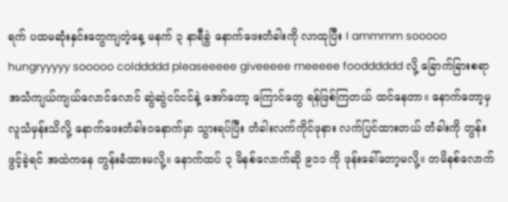ရက် ပထမဆုံးနှင်းတွေကျတဲ့နေ့ မနက် ၃ နာရီခွဲ နောက်ဖေးတံခါးကို လာထုပြီး I ammmm sooooo hungryyyyy sooooo colddddd pleaseeeee giveeeee meeeee foodddddd လို့ ခြောက်ခြားစရာ အသံကျယ်ကျယ်လောင်လောင် ဆွဲဆွဲငင်ငင်နဲ့ အော်တော့ ကြောင်တွေ ရန်ဖြစ်ကြတယ် ထင်နေတာ။ နောက်တော့မှ လူသံမှန်းသိလို့ နောက်ဖေးတံခါးဝနောက်မှာ သွားရပ်ပြီး တံခါးလက်ကိုင်ဖုနား လက်ပြင်ထားတယ် တံခါးကို တွန်းဖွင့်ခဲ့ရင် အထဲကနေ တွန်းခံထားမလို့။ နောက်ထပ် ၃ မိနစ်လောက်ဆို ၉၁၁ ကို ဖုန်းခေါ်တော့မလို့။ တမိနစ်လောက်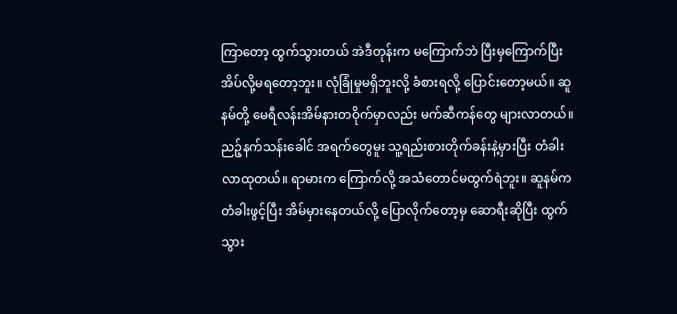ကြာတော့ ထွက်သွားတယ် အဲဒီတုန်းက မကြောက်ဘဲ ပြီးမှကြောက်ပြီး အိပ်လို့မရတော့ဘူး။ လုံခြုံမှုမရှိဘူးလို့ ခံစားရလို့ ပြောင်းတော့မယ်။ ဆူနမ်တို့ မေရီလန်းအိမ်နားတဝိုက်မှာလည်း မက်ဆီကန်တွေ များလာတယ်။ ညဉ့်နက်သန်းခေါင် အရက်တွေမူး သူ့ရည်းစားတိုက်ခန်းနဲ့မှားပြီး တံခါးလာထုတယ်။ ရာမားက ကြောက်လို့ အသံတောင်မထွက်ရဲဘူး။ ဆူနမ်က တံခါးဖွင့်ပြီး အိမ်မှားနေတယ်လို့ ပြောလိုက်တော့မှ ဆောရီးဆိုပြီး ထွက်သွား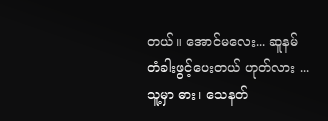တယ်။ အောင်မလေး... ဆူနမ် တံခါးဖွင့်ပေးတယ် ဟုတ်လား ... သူ့မှာ ဓား၊ သေနတ်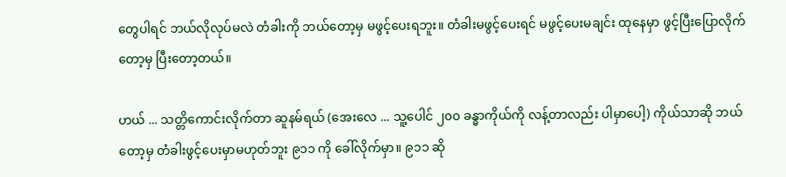တွေပါရင် ဘယ်လိုလုပ်မလဲ တံခါးကို ဘယ်တော့မှ မဖွင့်ပေးရဘူး။ တံခါးမဖွင့်ပေးရင် မဖွင့်ပေးမချင်း ထုနေမှာ ဖွင့်ပြီးပြောလိုက်တော့မှ ပြီးတော့တယ်။

ဟယ် ... သတ္တိကောင်းလိုက်တာ ဆူနမ်ရယ် (အေးလေ ... သူ့ပေါင် ၂၀၀ ခန္ဓာကိုယ်ကို လန့်တာလည်း ပါမှာပေါ့) ကိုယ်သာဆို ဘယ်တော့မှ တံခါးဖွင့်ပေးမှာမဟုတ်ဘူး ၉၁၁ ကို ခေါ်လိုက်မှာ။ ၉၁၁ ဆို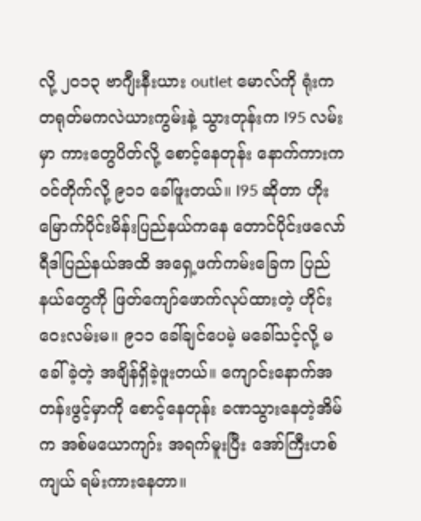လို့ ၂၀၁၃ ဗာဂျီးနီးယား outlet မောလ်ကို ရုံးကတရုတ်မကလဲယားကွမ်းနဲ့ သွားတုန်းက I95 လမ်းမှာ ကားတွေပိတ်လို့ စောင့်နေတုန်း နောက်ကားက ဝင်တိုက်လို့ ၉၁၁ ခေါ်ဖူးတယ်။ I95 ဆိုတာ ဟိုးမြောက်ပိုင်းမိန်းပြည်နယ်ကနေ တောင်ပိုင်းဖလော်ရီဒါပြည်နယ်အထိ အရှေ့ဖက်ကမ်းခြေက ပြည်နယ်တွေကို ဖြတ်ကျော်ဖောက်လုပ်ထားတဲ့ ဟိုင်းဝေးလမ်းမ။ ၉၁၁ ခေါ်ချင်ပေမဲ့ မခေါ်သင့်လို့ မခေါ်ခဲ့တဲ့ အချိန်ရှိခဲ့ဖူးတယ်။ ကျောင်းနောက်အတန်းဖွင့်မှာကို စောင့်နေတုန်း ခဏသွားနေတဲ့အိမ်က အစ်မယောကျာ်း အရက်မူးပြီး အော်ကြီးဟစ်ကျယ် ရမ်းကားနေတာ။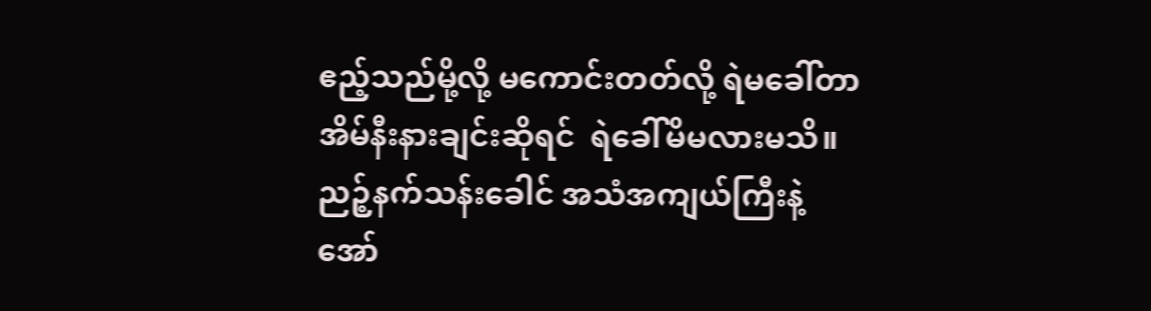ဧည့်သည်မို့လို့ မကောင်းတတ်လို့ ရဲမခေါ်တာ အိမ်နီးနားချင်းဆိုရင်  ရဲခေါ်မိမလားမသိ။ ညဉ့်နက်သန်းခေါင် အသံအကျယ်ကြီးနဲ့ အော်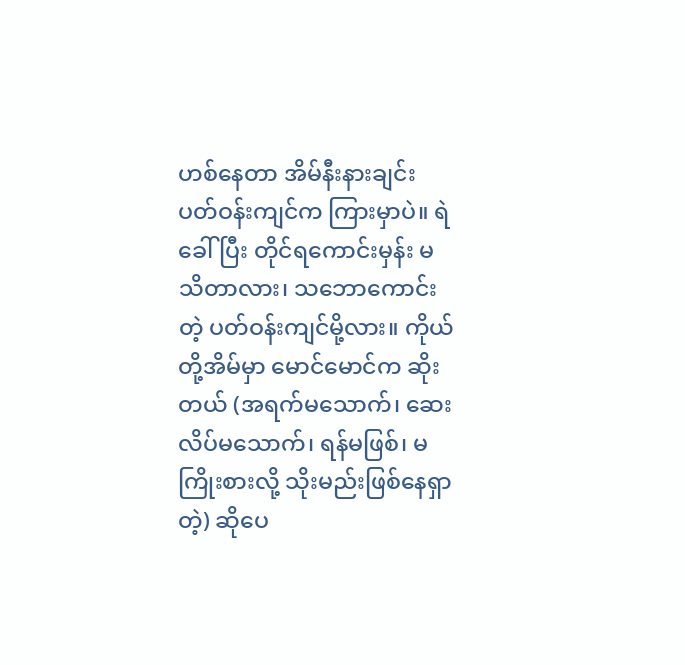ဟစ်နေတာ အိမ်နီးနားချင်း ပတ်ဝန်းကျင်က ကြားမှာပဲ။ ရဲခေါ်ပြီး တိုင်ရကောင်းမှန်း မသိတာလား၊ သဘောကောင်းတဲ့ ပတ်ဝန်းကျင်မို့လား။ ကိုယ်တို့အိမ်မှာ မောင်မောင်က ဆိုးတယ် (အရက်မသောက်၊ ဆေးလိပ်မသောက်၊ ရန်မဖြစ်၊ မကြိုးစားလို့ သိုးမည်းဖြစ်နေရှာတဲ့) ဆိုပေ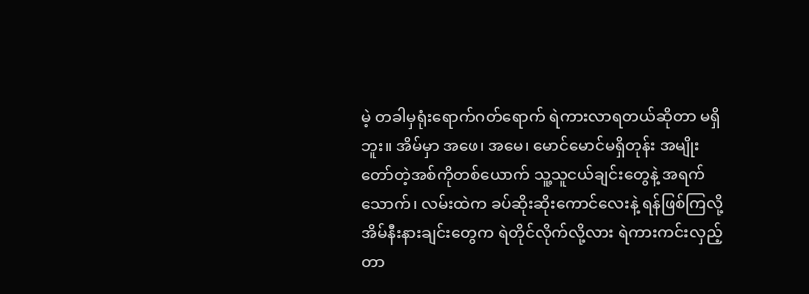မဲ့ တခါမှရုံးရောက်ဂတ်ရောက် ရဲကားလာရတယ်ဆိုတာ မရှိဘူး။ အိမ်မှာ အဖေ၊ အမေ၊ မောင်မောင်မရှိတုန်း အမျိုးတော်တဲ့အစ်ကိုတစ်ယောက် သူ့သူငယ်ချင်းတွေနဲ့ အရက်သောက်၊ လမ်းထဲက ခပ်ဆိုးဆိုးကောင်လေးနဲ့ ရန်ဖြစ်ကြလို့ အိမ်နီးနားချင်းတွေက ရဲတိုင်လိုက်လို့လား ရဲကားကင်းလှည့်တာ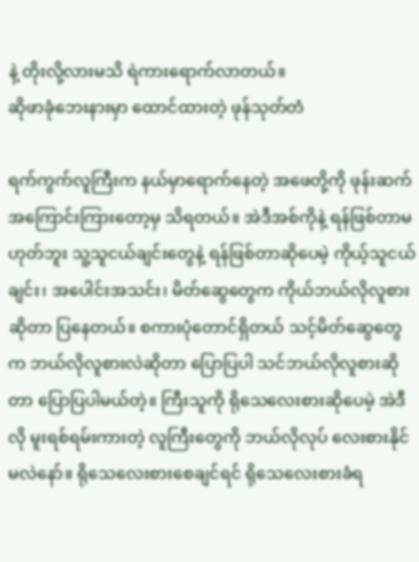နဲ့ တိုးလို့လားမသိ ရဲကားရောက်လာတယ်။
ဆိုဖာခုံဘေးနားမှာ ထောင်ထားတဲ့ ဖုန်သုတ်တံ

ရက်ကွက်လူကြီးက နယ်မှာရောက်နေတဲ့ အဖေတို့ကို ဖုန်းဆက်အကြောင်းကြားတော့မှ သိရတယ်။ အဲဒီအစ်ကိုနဲ့ ရန်ဖြစ်တာမဟုတ်ဘူး သူ့သူငယ်ချင်းတွေနဲ့ ရန်ဖြစ်တာဆိုပေမဲ့ ကိုယ့်သူငယ်ချင်း၊ အပေါင်းအသင်း၊ မိတ်ဆွေတွေက ကိုယ်ဘယ်လိုလူစားဆိုတာ ပြနေတယ်။ စကားပုံတောင်ရှိတယ် သင့်မိတ်ဆွေတွေက ဘယ်လိုလူစားလဲဆိုတာ ပြောပြပါ သင်ဘယ်လိုလူစားဆိုတာ ပြောပြပါမယ်တဲ့။ ကြီးသူကို ရိုသေလေးစားဆိုပေမဲ့ အဲဒီလို မူးရစ်ရမ်းကားတဲ့ လူကြီးတွေကို ဘယ်လိုလုပ် လေးစားနိုင်မလဲနော်။ ရိုသေလေးစားစေချင်ရင် ရိုသေလေးစားခံရ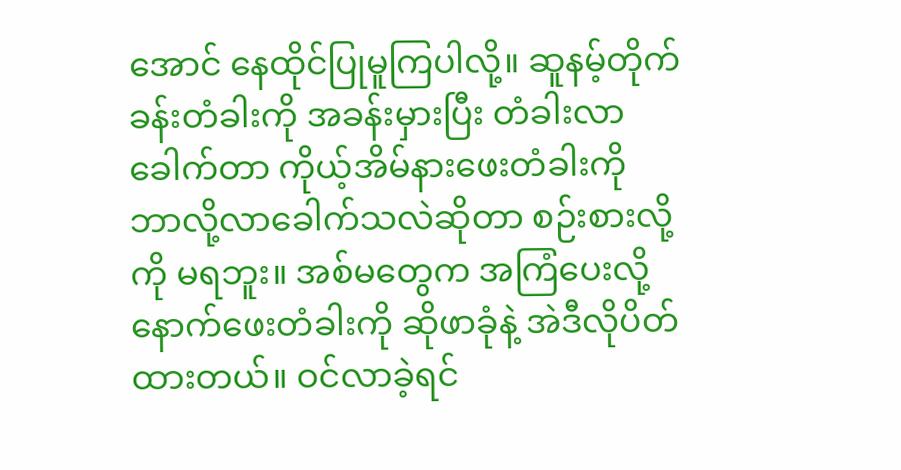အောင် နေထိုင်ပြုမူကြပါလို့။ ဆူနမ့်တိုက်ခန်းတံခါးကို အခန်းမှားပြီး တံခါးလာခေါက်တာ ကိုယ့်အိမ်နားဖေးတံခါးကို ဘာလို့လာခေါက်သလဲဆိုတာ စဉ်းစားလို့ကို မရဘူး။ အစ်မတွေက အကြံပေးလို့ နောက်ဖေးတံခါးကို ဆိုဖာခုံနဲ့ အဲဒီလိုပိတ်ထားတယ်။ ဝင်လာခဲ့ရင်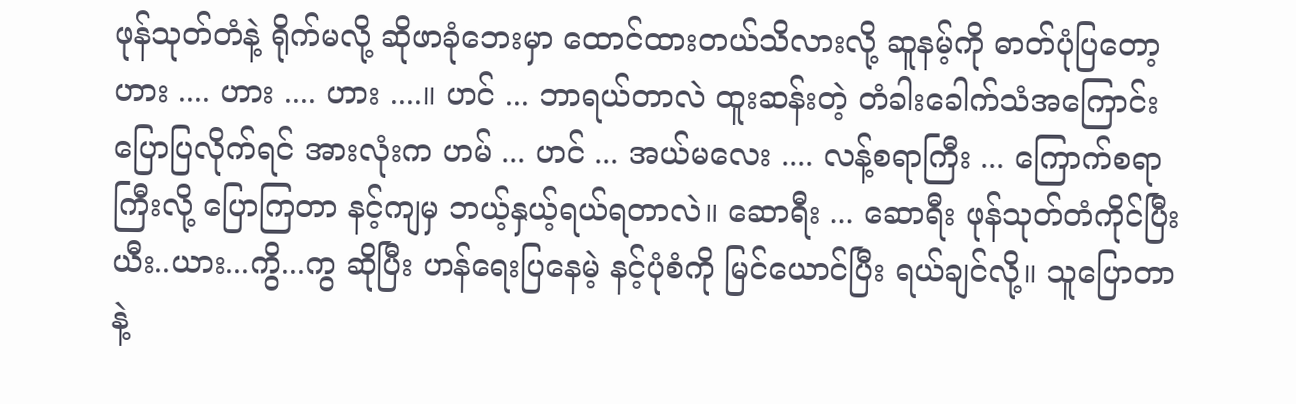ဖုန်သုတ်တံနဲ့ ရိုက်မလို့ ဆိုဖာခုံဘေးမှာ ထောင်ထားတယ်သိလားလို့ ဆူနမ့်ကို ဓာတ်ပုံပြတော့ ဟား .... ဟား .... ဟား ....။ ဟင် ... ဘာရယ်တာလဲ ထူးဆန်းတဲ့ တံခါးခေါက်သံအကြောင်း ပြောပြလိုက်ရင် အားလုံးက ဟမ် ... ဟင် ... အယ်မလေး .... လန့်စရာကြီး ... ကြောက်စရာကြီးလို့ ပြောကြတာ နင့်ကျမှ ဘယ့်နှယ့်ရယ်ရတာလဲ။ ဆောရီး ... ဆောရီး ဖုန်သုတ်တံကိုင်ပြီး ယီး..ယား...ကွိ...ကွ ဆိုပြီး ဟန်ရေးပြနေမဲ့ နင့်ပုံစံကို မြင်ယောင်ပြီး ရယ်ချင်လို့။ သူပြောတာနဲ့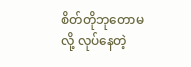စိတ်တိုဘုတောမလို့ လုပ်နေတဲ့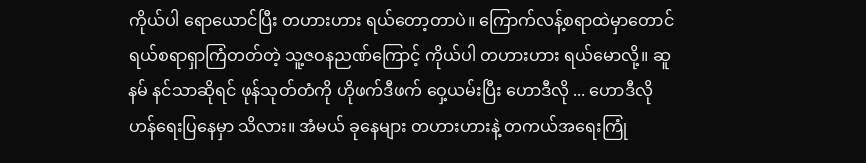ကိုယ်ပါ ရောယောင်ပြီး တဟားဟား ရယ်တော့တာပဲ။ ကြောက်လန့်စရာထဲမှာတောင် ရယ်စရာရှာကြံတတ်တဲ့ သူ့ဇဝနညဏ်ကြောင့် ကိုယ်ပါ တဟားဟား ရယ်မောလို့။ ဆူနမ် နင်သာဆိုရင် ဖုန်သုတ်တံကို ဟိုဖက်ဒီဖက် ဝှေ့ယမ်းပြီး ဟောဒီလို ... ဟောဒီလို ဟန်ရေးပြနေမှာ သိလား။ အံမယ် ခုနေများ တဟားဟားနဲ့ တကယ်အရေးကြုံ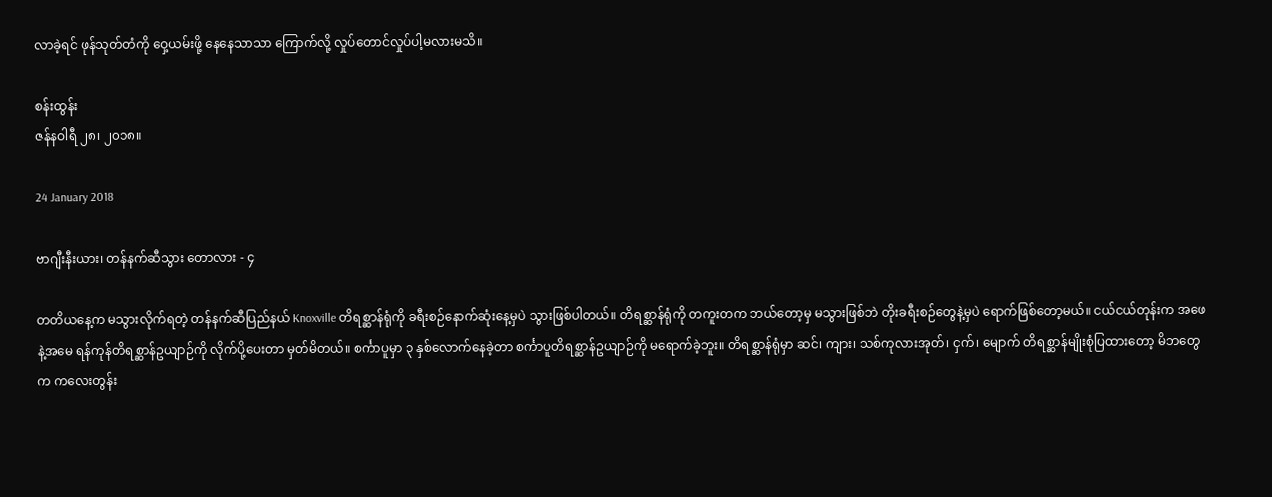လာခဲ့ရင် ဖုန်သုတ်တံကို ဝှေ့ယမ်းဖို့ နေနေသာသာ ကြောက်လို့ လှုပ်တောင်လှုပ်ပါ့မလားမသိ။

စန်းထွန်း
ဇန်နဝါရီ ၂၈၊ ၂၀၁၈။

24 January 2018

ဗာဂျီးနီးယား၊ တန်နက်ဆီသွား တောလား - ၄

တတိယနေ့က မသွားလိုက်ရတဲ့ တန်နက်ဆီပြည်နယ် Knoxville တိရစ္ဆာန်ရုံကို ခရီးစဉ်နောက်ဆုံးနေ့မှပဲ သွားဖြစ်ပါတယ်။ တိရစ္ဆာန်ရုံကို တကူးတက ဘယ်တော့မှ မသွားဖြစ်ဘဲ တိုးခရီးစဉ်တွေနဲ့မှပဲ ရောက်ဖြစ်တော့မယ်။ ငယ်ငယ်တုန်းက အဖေနဲ့အမေ ရန်ကုန်တိရစ္ဆာန်ဥယျာဉ်ကို လိုက်ပို့ပေးတာ မှတ်မိတယ်။ စင်္ကာပူမှာ ၃ နှစ်လောက်နေခဲ့တာ စင်္ကာပူတိရစ္ဆာန်ဥယျာဉ်ကို မရောက်ခဲ့ဘူး။ တိရစ္ဆာန်ရုံမှာ ဆင်၊ ကျား၊ သစ်ကုလားအုတ်၊ ငှက်၊ မျောက် တိရစ္ဆာန်မျိုးစုံပြထားတော့ မိဘတွေက ကလေးတွန်း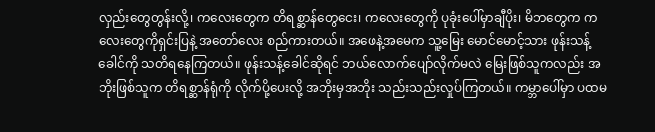လှည်းတွေတွန်းလို့၊ ကလေးတွေက တိရစ္ဆာန်တွေငေး၊ ကလေးတွေကို ပုခုံးပေါ်မှာချီပိုး၊ မိဘတွေက ကလေးတွေကိုရှင်းပြနဲ့ အတော်လေး စည်ကားတယ်။ အဖေနဲ့အမေက သူ့မြေး မောင်မောင့်သား ဖုန်းသန့်ခေါင်ကို သတိရနေကြတယ်။ ဖုန်းသန့်ခေါင်ဆိုရင် ဘယ်လောက်ပျော်လိုက်မလဲ မြေးဖြစ်သူကလည်း အဘိုးဖြစ်သူက တိရစ္ဆာန်ရုံကို လိုက်ပို့ပေးလို့ အဘိုးမှအဘိုး သည်းသည်းလှုပ်ကြတယ်။ ကမ္ဘာပေါ်မှာ ပထမ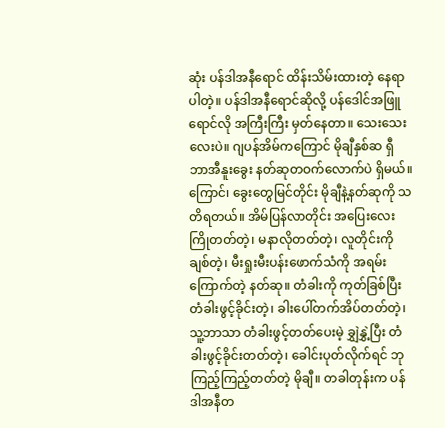ဆုံး ပန်ဒါအနီရောင် ထိန်းသိမ်းထားတဲ့ နေရာပါတဲ့။ ပန်ဒါအနီရောင်ဆိုလို့ ပန်ဒေါင်အဖြူရောင်လို အကြီးကြီး မှတ်နေတာ။ သေးသေးလေးပဲ။ ဂျပန်အိမ်ကကြောင် မိုချီနှစ်ဆ ရှီဘာအီနူးခွေး နတ်ဆုတဝက်လောက်ပဲ ရှိမယ်။ ကြောင်၊ ခွေးတွေမြင်တိုင်း မိုချီနဲ့နတ်ဆုကို သတိရတယ်။ အိမ်ပြန်လာတိုင်း အပြေးလေး ကြိုတတ်တဲ့၊ မနာလိုတတ်တဲ့၊ လူတိုင်းကိုချစ်တဲ့၊ မီးရှုးမီးပန်းဖောက်သံကို အရမ်းကြောက်တဲ့ နတ်ဆု။ တံခါးကို ကုတ်ခြစ်ပြီး တံခါးဖွင့်ခိုင်းတဲ့၊ ခါးပေါ်တက်အိပ်တတ်တဲ့၊ သူ့ဘာသာ တံခါးဖွင့်တတ်ပေးမဲ့ ချွှဲနွှဲ့ပြီး တံခါးဖွင့်ခိုင်းတတ်တဲ့၊ ခေါင်းပုတ်လိုက်ရင် ဘုကြည့်ကြည့်တတ်တဲ့ မိုချီ။ တခါတုန်းက ပန်ဒါအနီတ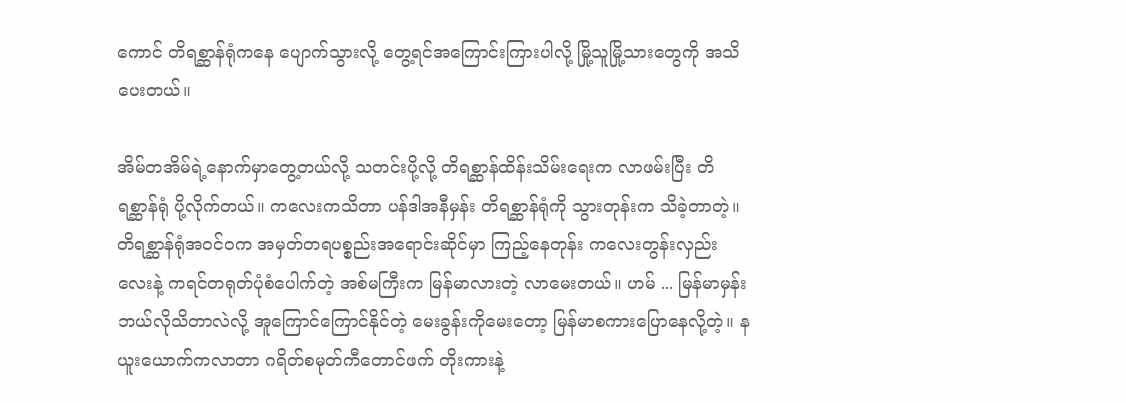ကောင် တိရစ္ဆာန်ရုံကနေ ပျောက်သွားလို့ တွေ့ရင်အကြောင်းကြားပါလို့ မြို့သူမြို့သားတွေကို အသိပေးတယ်။

အိမ်တအိမ်ရဲ့နောက်မှာတွေ့တယ်လို့ သတင်းပို့လို့ တိရစ္ဆာန်ထိန်းသိမ်းရေးက လာဖမ်းပြီး တိရစ္ဆာန်ရုံ ပို့လိုက်တယ်။ ကလေးကသိတာ ပန်ဒါအနီမှန်း တိရစ္ဆာန်ရုံကို သွားတုန်းက သိခဲ့တာတဲ့။ တိရစ္ဆာန်ရုံအဝင်ဝက အမှတ်တရပစ္စည်းအရောင်းဆိုင်မှာ ကြည့်နေတုန်း ကလေးတွန်းလှည်းလေးနဲ့ ကရင်တရုတ်ပုံစံပေါက်တဲ့ အစ်မကြီးက မြန်မာလားတဲ့ လာမေးတယ်။ ဟမ် ... မြန်မာမှန်း ဘယ်လိုသိတာလဲလို့ အူကြောင်ကြောင်နိုင်တဲ့ မေးခွန်းကိုမေးတော့ မြန်မာစကားပြောနေလို့တဲ့။ နယူးယောက်ကလာတာ ဂရိတ်စမုတ်ကီတောင်ဖက် တိုးကားနဲ့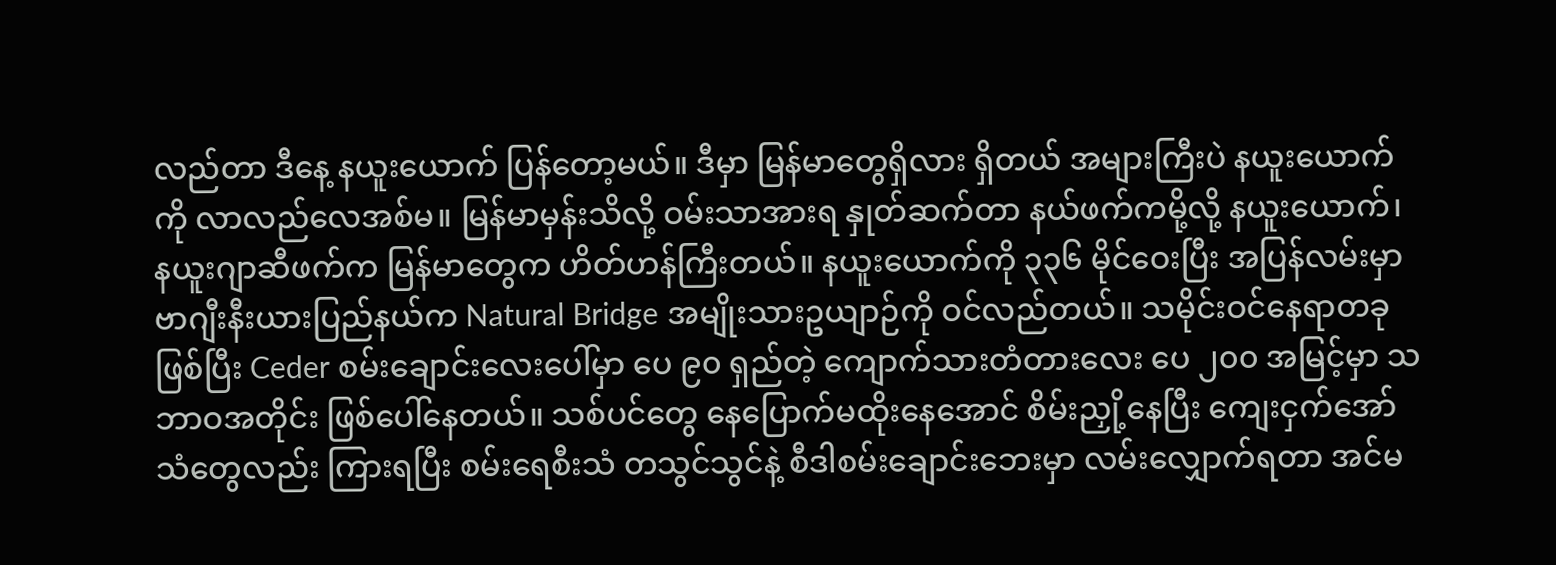လည်တာ ဒီနေ့ နယူးယောက် ပြန်တော့မယ်။ ဒီမှာ မြန်မာတွေရှိလား ရှိတယ် အများကြီးပဲ နယူးယောက်ကို လာလည်လေအစ်မ။ မြန်မာမှန်းသိလို့ ဝမ်းသာအားရ နှုတ်ဆက်တာ နယ်ဖက်ကမို့လို့ နယူးယောက်၊ နယူးဂျာဆီဖက်က မြန်မာတွေက ဟိတ်ဟန်ကြီးတယ်။ နယူးယောက်ကို ၃၃၆ မိုင်ဝေးပြီး အပြန်လမ်းမှာ ဗာဂျီးနီးယားပြည်နယ်က Natural Bridge အမျိုးသားဥယျာဉ်ကို ဝင်လည်တယ်။ သမိုင်းဝင်နေရာတခုဖြစ်ပြီး Ceder စမ်းချောင်းလေးပေါ်မှာ ပေ ၉၀ ရှည်တဲ့ ကျောက်သားတံတားလေး ပေ ၂၀၀ အမြင့်မှာ သဘာဝအတိုင်း ဖြစ်ပေါ်နေတယ်။ သစ်ပင်တွေ နေပြောက်မထိုးနေအောင် စိမ်းညှို့နေပြီး ကျေးငှက်အော်သံတွေလည်း ကြားရပြီး စမ်းရေစီးသံ တသွင်သွင်နဲ့ စီဒါစမ်းချောင်းဘေးမှာ လမ်းလျှောက်ရတာ အင်မ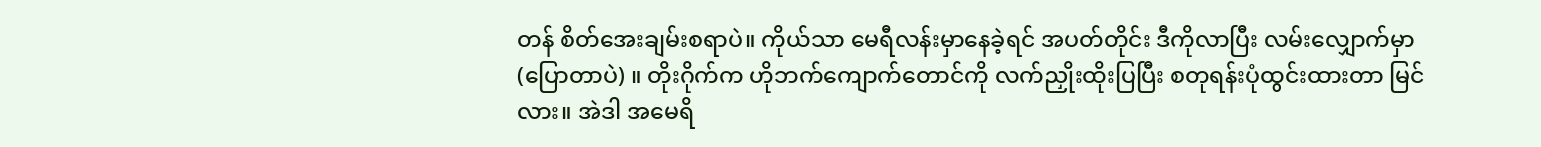တန် စိတ်အေးချမ်းစရာပဲ။ ကိုယ်သာ မေရီလန်းမှာနေခဲ့ရင် အပတ်တိုင်း ဒီကိုလာပြီး လမ်းလျှောက်မှာ (ပြောတာပဲ) ။ တိုးဂိုက်က ဟိုဘက်ကျောက်တောင်ကို လက်ညှိုးထိုးပြပြီး စတုရန်းပုံထွင်းထားတာ မြင်လား။ အဲဒါ အမေရိ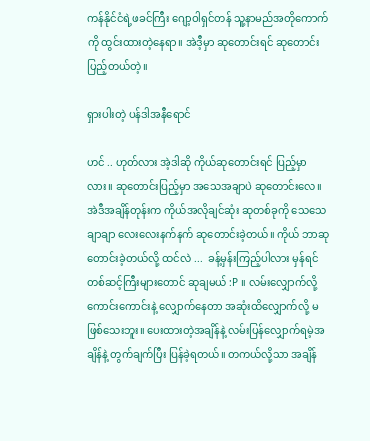ကန်နိုင်ငံရဲ့ဖခင်ကြီး ဂျော့ဝါရှင်တန် သူ့နာမည်အတိုကောက်ကို ထွင်းထားတဲ့နေရာ။ အဲဒီ့မှာ ဆုတောင်းရင် ဆုတောင်းပြည့်တယ်တဲ့။

ရှားပါးတဲ့ ပန်ဒါအနီရောင်

ဟင် .. ဟုတ်လား အဲ့ဒါဆို ကိုယ်ဆုတောင်းရင် ပြည့်မှာလား။ ဆုတောင်းပြည့်မှာ အသေအချာပဲ ဆုတောင်းလေ။ အဲဒီအချိန်တုန်းက ကိုယ်အလိုချင်ဆုံး ဆုတစ်ခုကို သေသေချာချာ လေးလေးနက်နက် ဆုတောင်းခဲ့တယ်။ ကိုယ် ဘာဆုတောင်းခဲ့တယ်လို့ ထင်လဲ ...  ခန့်မှန်းကြည့်ပါလား မှန်ရင် တစ်ဆင့်ကြီးများတောင် ဆုချမယ် :P ။ လမ်းလျှောက်လို့ကောင်းကောင်းနဲ့ လျှောက်နေတာ အဆုံးထိလျှောက်လို့ မဖြစ်သေးဘူး။ ပေးထားတဲ့အချိန်နဲ့ လမ်းပြန်လျှောက်ရမဲ့အချိန်နဲ့ တွက်ချက်ပြီး ပြန်ခဲ့ရတယ်။ တကယ်လို့သာ အချိန်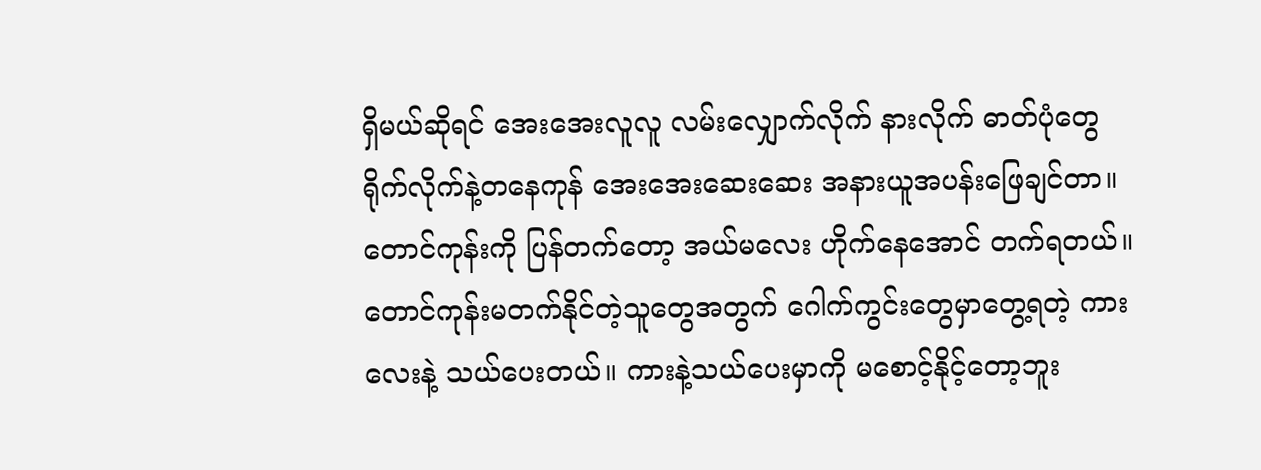ရှိမယ်ဆိုရင် အေးအေးလူလူ လမ်းလျှောက်လိုက် နားလိုက် ဓာတ်ပုံတွေရိုက်လိုက်နဲ့တနေကုန် အေးအေးဆေးဆေး အနားယူအပန်းဖြေချင်တာ။ တောင်ကုန်းကို ပြန်တက်တော့ အယ်မလေး ဟိုက်နေအောင် တက်ရတယ်။ တောင်ကုန်းမတက်နိုင်တဲ့သူတွေအတွက် ဂေါက်ကွင်းတွေမှာတွေ့ရတဲ့ ကားလေးနဲ့ သယ်ပေးတယ်။ ကားနဲ့သယ်ပေးမှာကို မစောင့်နိုင့်တော့ဘူး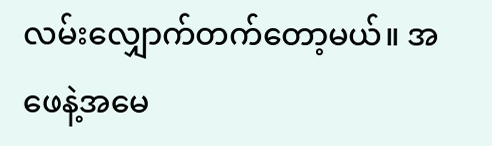လမ်းလျှောက်တက်တော့မယ်။ အဖေနဲ့အမေ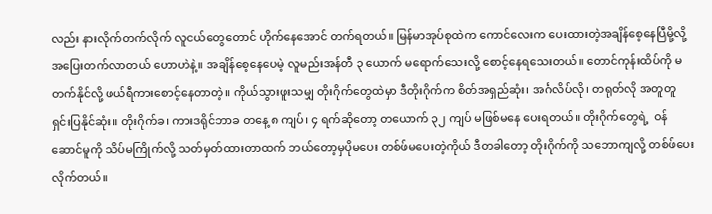လည်း နားလိုက်တက်လိုက် လူငယ်တွေတောင် ဟိုက်နေအောင် တက်ရတယ်။ မြန်မာအုပ်စုထဲက ကောင်လေးက ပေးထားတဲ့အချိန်စေ့နေပြီမို့လို့ အပြေးတက်လာတယ် ဟောဟဲနဲ့။ အချိန်စေ့နေပေမဲ့ လူမည်းအန်တီ ၃ ယောက် မရောက်သေးလို့ စောင့်နေရသေးတယ်။ တောင်ကုန်းထိပ်ကို မတက်နိုင်လို့ ဖယ်ရီကားစောင့်နေတာတဲ့။ ကိုယ်သွားဖူးသမျှ တိုးဂိုက်တွေထဲမှာ ဒီတိုးဂိုက်က စိတ်အရှည်ဆုံး၊ အင်္ဂလိပ်လို၊ တရုတ်လို အတူတူ ရှင်းပြနိုင်ဆုံး။ တိုးဂိုက်ခ၊ ကားဒရိုင်ဘာခ တနေ့ ၈ ကျပ်၊ ၄ ရက်ဆိုတော့ တယောက် ၃၂ ကျပ် မဖြစ်မနေ ပေးရတယ်။ တိုးဂိုက်တွေရဲ့  ဝန်ဆောင်မူကို သိပ်မကြိုက်လို့ သတ်မှတ်ထားတာထက် ဘယ်တော့မှပိုမပေး တစ်ဖ်မပေးတဲ့ကိုယ် ဒီတခါတော့ တိုးဂိုက်ကို သဘောကျလို့ တစ်ဖ်ပေးလိုက်တယ်။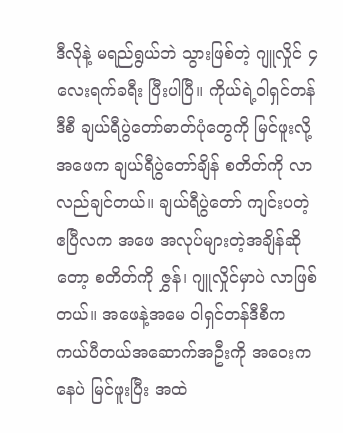ဒီလိုနဲ့ မရည်ရွယ်ဘဲ သွားဖြစ်တဲ့ ဂျူလှိုင် ၄ လေးရက်ခရီး ပြီးပါပြီ။ ကိုယ်ရဲ့ဝါရှင်တန်ဒီစီ ချယ်ရီပွဲတော်ဓာတ်ပုံတွေကို မြင်ဖူးလို့ အဖေက ချယ်ရီပွဲတော်ချိန် စတိတ်ကို လာလည်ချင်တယ်။ ချယ်ရီပွဲတော် ကျင်းပတဲ့ ဧပြီလက အဖေ အလုပ်များတဲ့အချိန်ဆိုတော့ စတိတ်ကို ဇွှန်၊ ဂျူလှိုင်မှာပဲ လာဖြစ်တယ်။ အဖေနဲ့အမေ ဝါရှင်တန်ဒီစီက ကယ်ပီတယ်အဆောက်အဦးကို အဝေးကနေပဲ မြင်ဖူးပြီး အထဲ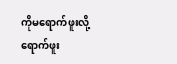ကိုမရောက်ဖူးလို့ ရောက်ဖူး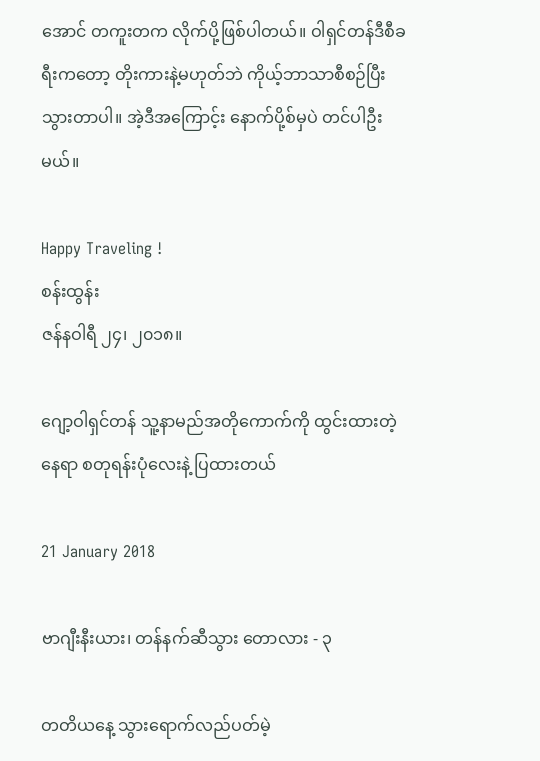အောင် တကူးတက လိုက်ပို့ဖြစ်ပါတယ်။ ဝါရှင်တန်ဒီစီခရီးကတော့ တိုးကားနဲ့မဟုတ်ဘဲ ကိုယ့်ဘာသာစီစဉ်ပြီး သွားတာပါ။ အဲ့ဒီအကြောင့်း နောက်ပို့စ်မှပဲ တင်ပါဦးမယ်။

Happy Traveling !
စန်းထွန်း
ဇန်နဝါရီ ၂၄၊ ၂၀၁၈။

ဂျော့ဝါရှင်တန် သူ့နာမည်အတိုကောက်ကို ထွင်းထားတဲ့နေရာ စတုရန်းပုံလေးနဲ့ ပြထားတယ်

21 January 2018

ဗာဂျီးနီးယား၊ တန်နက်ဆီသွား တောလား - ၃

တတိယနေ့ သွားရောက်လည်ပတ်မဲ့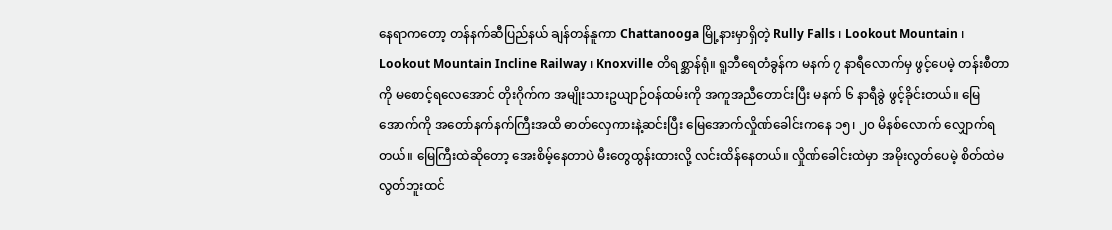နေရာကတော့ တန်နက်ဆီပြည်နယ် ချန်တန်နူကာ Chattanooga မြို့နားမှာရှိတဲ့ Rully Falls ၊ Lookout Mountain ၊ Lookout Mountain Incline Railway ၊ Knoxville တိရစ္ဆာန်ရုံ။ ရူဘီရေတံခွန်က မနက် ၇ နာရီလောက်မှ ဖွင့်ပေမဲ့ တန်းစီတာကို မစောင့်ရလေအောင် တိုးဂိုက်က အမျိုးသားဥယျာဉ်ဝန်ထမ်းကို အကူအညီတောင်းပြီး မနက် ၆ နာရီခွဲ ဖွင့်ခိုင်းတယ်။ မြေအောက်ကို အတော်နက်နက်ကြီးအထိ ဓာတ်လှေကားနဲ့ဆင်းပြီး မြေအောက်လှိုဏ်ခေါင်းကနေ ၁၅၊ ၂၀ မိနစ်လောက် လျှောက်ရတယ်။ မြေကြီးထဲဆိုတော့ အေးစိမ့်နေတာပဲ မီးတွေထွန်းထားလို့ လင်းထိန်နေတယ်။ လှိုဏ်ခေါင်းထဲမှာ အမိုးလွတ်ပေမဲ့ စိတ်ထဲမလွတ်ဘူးထင်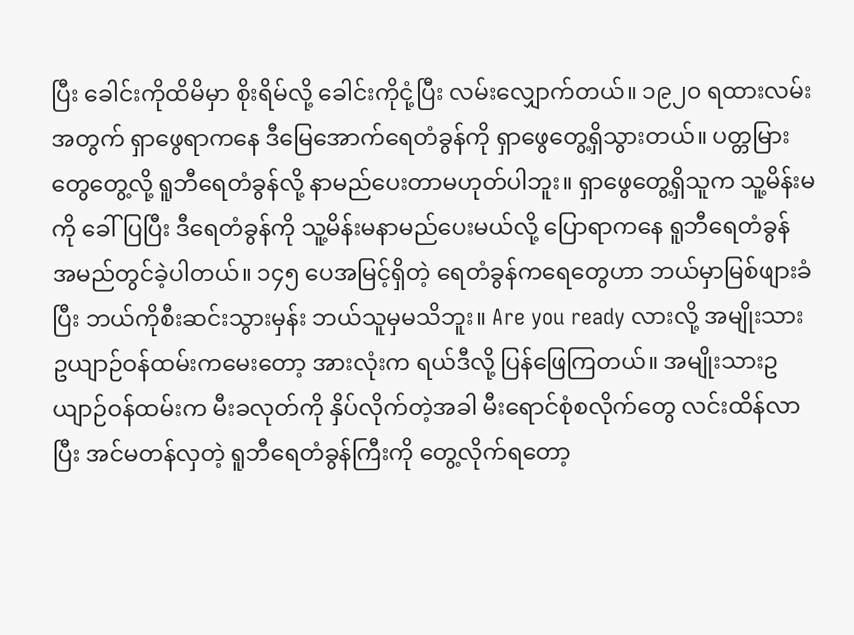ပြီး ခေါင်းကိုထိမိမှာ စိုးရိမ်လို့ ခေါင်းကိုငုံ့ပြီး လမ်းလျှောက်တယ်။ ၁၉၂၀ ရထားလမ်းအတွက် ရှာဖွေရာကနေ ဒီမြေအောက်ရေတံခွန်ကို ရှာဖွေတွေ့ရှိသွားတယ်။ ပတ္တမြားတွေတွေ့လို့ ရူဘီရေတံခွန်လို့ နာမည်ပေးတာမဟုတ်ပါဘူး။ ရှာဖွေတွေ့ရှိသူက သူ့မိန်းမကို ခေါ်ပြပြီး ဒီရေတံခွန်ကို သူ့မိန်းမနာမည်ပေးမယ်လို့ ပြောရာကနေ ရူဘီရေတံခွန် အမည်တွင်ခဲ့ပါတယ်။ ၁၄၅ ပေအမြင့်ရှိတဲ့ ရေတံခွန်ကရေတွေဟာ ဘယ်မှာမြစ်ဖျားခံပြီး ဘယ်ကိုစီးဆင်းသွားမှန်း ဘယ်သူမှမသိဘူး။ Are you ready လားလို့ အမျိုးသားဥယျာဉ်ဝန်ထမ်းကမေးတော့ အားလုံးက ရယ်ဒီလို့ ပြန်ဖြေကြတယ်။ အမျိုးသားဥယျာဉ်ဝန်ထမ်းက မီးခလုတ်ကို နှိပ်လိုက်တဲ့အခါ မီးရောင်စုံစလိုက်တွေ လင်းထိန်လာပြီး အင်မတန်လှတဲ့ ရူဘီရေတံခွန်ကြီးကို တွေ့လိုက်ရတော့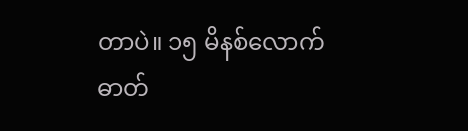တာပဲ။ ၁၅ မိနစ်လောက် ဓာတ်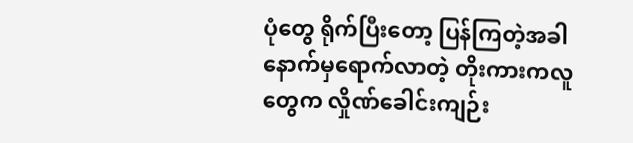ပုံတွေ ရိုက်ပြီးတော့ ပြန်ကြတဲ့အခါ နောက်မှရောက်လာတဲ့ တိုးကားကလူတွေက လှိုဏ်ခေါင်းကျဉ်း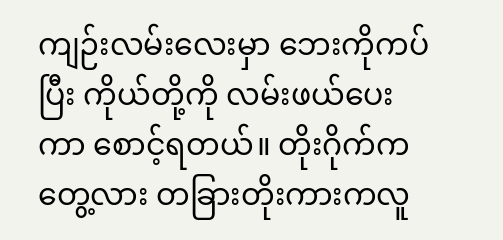ကျဉ်းလမ်းလေးမှာ ဘေးကိုကပ်ပြီး ကိုယ်တို့ကို လမ်းဖယ်ပေးကာ စောင့်ရတယ်။ တိုးဂိုက်က တွေ့လား တခြားတိုးကားကလူ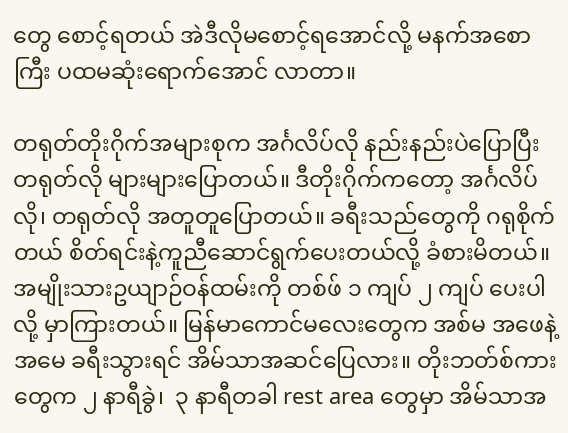တွေ စောင့်ရတယ် အဲဒီလိုမစောင့်ရအောင်လို့ မနက်အစောကြီး ပထမဆုံးရောက်အောင် လာတာ။

တရုတ်တိုးဂိုက်အများစုက အင်္ဂလိပ်လို နည်းနည်းပဲပြောပြီး တရုတ်လို များများပြောတယ်။ ဒီတိုးဂိုက်ကတော့ အင်္ဂလိပ်လို၊ တရုတ်လို အတူတူပြောတယ်။ ခရီးသည်တွေကို ဂရုစိုက်တယ် စိတ်ရင်းနဲ့ကူညီဆောင်ရွက်ပေးတယ်လို့ ခံစားမိတယ်။ အမျိုးသားဥယျာဉ်ဝန်ထမ်းကို တစ်ဖ် ၁ ကျပ် ၂ ကျပ် ပေးပါလို့ မှာကြားတယ်။ မြန်မာကောင်မလေးတွေက အစ်မ အဖေနဲ့အမေ ခရီးသွားရင် အိမ်သာအဆင်ပြေလား။ တိုးဘတ်စ်ကားတွေက ၂ နာရီခွဲ၊  ၃ နာရီတခါ rest area တွေမှာ အိမ်သာအ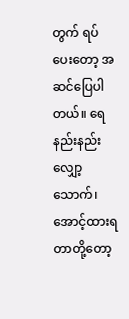တွက် ရပ်ပေးတော့ အဆင်ပြေပါတယ်။ ရေနည်းနည်းလျှော့သောက်၊ အောင့်ထားရတာတို့တော့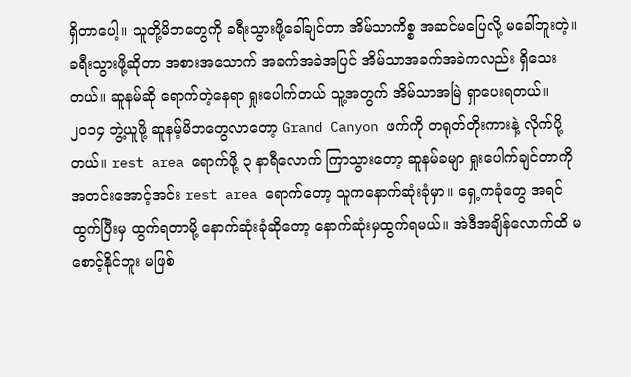ရှိတာပေါ့။ သူတို့မိဘတွေကို ခရီးသွားဖို့ခေါ်ချင်တာ အိမ်သာကိစ္စ အဆင်မပြေလို့ မခေါ်ဘူးတဲ့။ ခရီးသွားဖို့ဆိုတာ အစားအသောက် အခက်အခဲအပြင် အိမ်သာအခက်အခဲကလည်း ရှိသေးတယ်။ ဆူနမ်ဆို ရောက်တဲ့နေရာ ရှုးပေါက်တယ် သူ့အတွက် အိမ်သာအမြဲ ရှာပေးရတယ်။ ၂၀၁၄ ဘွဲ့ယူဖို့ ဆူနမ့်မိဘတွေလာတော့ Grand Canyon ဖက်ကို တရုတ်တိုးကားနဲ့ လိုက်ပို့တယ်။ rest area ရောက်ဖို့ ၃ နာရီလောက် ကြာသွားတော့ ဆူနမ်ခမျာ ရှုးပေါက်ချင်တာကို အတင်းအောင့်အင်း rest area ရောက်တော့ သူကနောက်ဆုံးခုံမှာ။ ရှေ့ကခုံတွေ အရင်ထွက်ပြီးမှ ထွက်ရတာမို့ နောက်ဆုံးခုံဆိုတော့ နောက်ဆုံးမှထွက်ရမယ်။ အဲဒီအချိန်လောက်ထိ မစောင့်နိုင်ဘူး မဖြစ်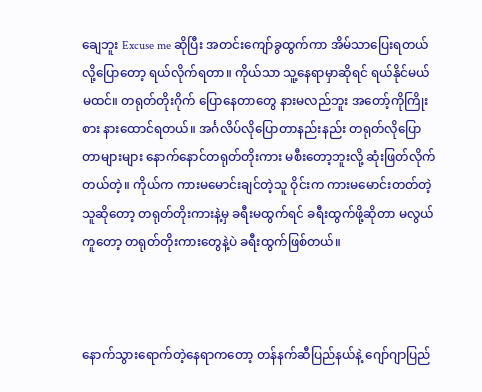ချေဘူး Excuse me ဆိုပြီး အတင်းကျော်ခွထွက်ကာ အိမ်သာပြေးရတယ်လို့ပြောတော့ ရယ်လိုက်ရတာ။ ကိုယ်သာ သူ့နေရာမှာဆိုရင် ရယ်နိုင်မယ်မထင်။ တရုတ်တိုးဂိုက် ပြောနေတာတွေ နားမလည်ဘူး အတော့်ကိုကြိုးစား နားထောင်ရတယ်။ အင်္ဂလိပ်လိုပြောတာနည်းနည်း တရုတ်လိုပြောတာများများ နောက်နောင်တရုတ်တိုးကား မစီးတော့ဘူးလို့ ဆုံးဖြတ်လိုက်တယ်တဲ့။ ကိုယ်က ကားမမောင်းချင်တဲ့သူ ဝိုင်းက ကားမမောင်းတတ်တဲ့သူဆိုတော့ တရုတ်တိုးကားနဲ့မှ ခရီးမထွက်ရင် ခရီးထွက်ဖို့ဆိုတာ မလွယ်ကူတော့ တရုတ်တိုးကားတွေနဲ့ပဲ ခရီးထွက်ဖြစ်တယ်။



နောက်သွားရောက်တဲ့နေရာကတော့ တန်နက်ဆီပြည်နယ်နဲ့ ဂျော်ဂျာပြည်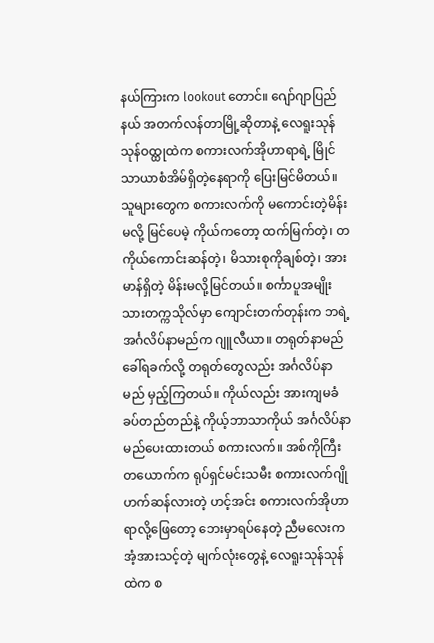နယ်ကြားက lookout တောင်။ ဂျော်ဂျာပြည်နယ် အတက်လန်တာမြို့ဆိုတာနဲ့ လေရူးသုန်သုန်ဝထ္ထုထဲက စကားလက်အိုဟာရာရဲ့ မြိုင်သာယာစံအိမ်ရှိတဲ့နေရာကို ပြေးမြင်မိတယ်။ သူများတွေက စကားလက်ကို မကောင်းတဲ့မိန်းမလို့ မြင်ပေမဲ့ ကိုယ်ကတော့ ထက်မြက်တဲ့၊ တကိုယ်ကောင်းဆန်တဲ့၊ မိသားစုကိုချစ်တဲ့၊ အားမာန်ရှိတဲ့ မိန်းမလို့မြင်တယ်။ စင်္ကာပူအမျိုးသားတက္ကသိုလ်မှာ ကျောင်းတက်တုန်းက ဘရဲ့အင်္ဂလိပ်နာမည်က ဂျူလီယာ။ တရုတ်နာမည် ခေါ်ရခက်လို့ တရုတ်တွေလည်း အင်္ဂလိပ်နာမည် မှည့်ကြတယ်။ ကိုယ်လည်း အားကျမခံ ခပ်တည်တည်နဲ့ ကိုယ့်ဘာသာကိုယ် အင်္ဂလိပ်နာမည်ပေးထားတယ် စကားလက်။ အစ်ကိုကြီးတယောက်က ရုပ်ရှင်မင်းသမီး စကားလက်ဂျိုဟက်ဆန်လားတဲ့ ဟင့်အင်း စကားလက်အိုဟာရာလို့ဖြေတော့ ဘေးမှာရပ်နေတဲ့ ညီမလေးက အံ့အားသင့်တဲ့ မျက်လုံးတွေနဲ့ လေရူးသုန်သုန်ထဲက စ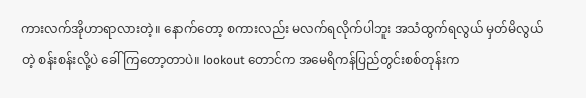ကားလက်အိုဟာရာလားတဲ့။ နောက်တော့ စကားလည်း မလက်ရလိုက်ပါဘူး အသံထွက်ရလွယ် မှတ်မိလွယ်တဲ့ စန်းစန်းလို့ပဲ ခေါ်ကြတော့တာပဲ။ lookout တောင်က အမေရိကန်ပြည်တွင်းစစ်တုန်းက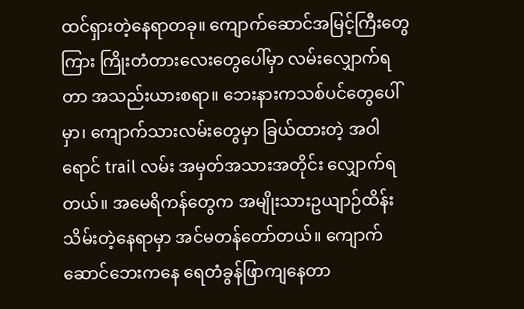ထင်ရှားတဲ့နေရာတခု။ ကျောက်ဆောင်အမြင့်ကြီးတွေကြား ကြိုးတံတားလေးတွေပေါ်မှာ လမ်းလျှောက်ရတာ အသည်းယားစရာ။ ဘေးနားကသစ်ပင်တွေပေါ်မှာ၊ ကျောက်သားလမ်းတွေမှာ ခြယ်ထားတဲ့ အဝါရောင် trail လမ်း အမှတ်အသားအတိုင်း လျှောက်ရတယ်။ အမေရိကန်တွေက အမျိုးသားဥယျာဉ်ထိန်းသိမ်းတဲ့နေရာမှာ အင်မတန်တော်တယ်။ ကျောက်ဆောင်ဘေးကနေ ရေတံခွန်ဖြာကျနေတာ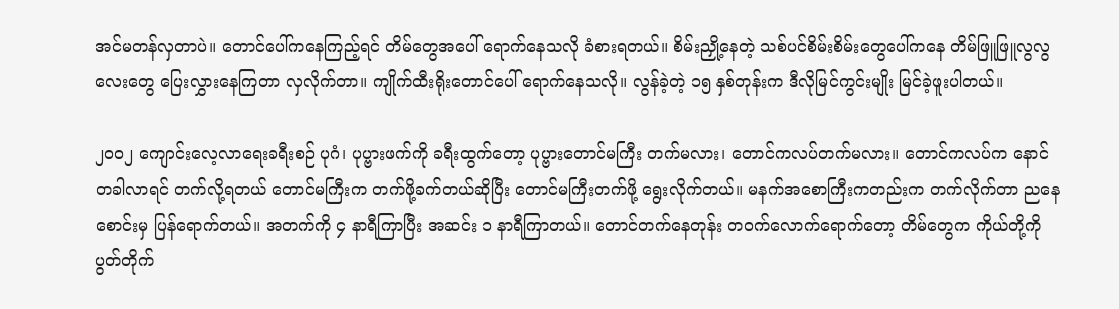အင်မတန်လှတာပဲ။ တောင်ပေါ်ကနေကြည့်ရင် တိမ်တွေအပေါ် ရောက်နေသလို ခံစားရတယ်။ စိမ်းညှို့နေတဲ့ သစ်ပင်စိမ်းစိမ်းတွေပေါ်ကနေ တိမ်ဖြူဖြူလွလွလေးတွေ ပြေးလွှားနေကြတာ လှလိုက်တာ။ ကျိုက်ထီးရိုးတောင်ပေါ် ရောက်နေသလို။ လွန်ခဲ့တဲ့ ၁၅ နှစ်တုန်းက ဒီလိုမြင်ကွင်းမျိုး မြင်ခဲ့ဖူးပါတယ်။

၂၀၀၂ ကျောင်းလေ့လာရေးခရီးစဉ် ပုဂံ၊ ပုပ္ဗားဖက်ကို ခရီးထွက်တော့ ပုပ္ဗားတောင်မကြီး တက်မလား၊ တောင်ကလပ်တက်မလား။ တောင်ကလပ်က နောင်တခါလာရင် တက်လို့ရတယ် တောင်မကြီးက တက်ဖို့ခက်တယ်ဆိုပြီး တောင်မကြီးတက်ဖို့ ရွေးလိုက်တယ်။ မနက်အစောကြီးကတည်းက တက်လိုက်တာ ညနေစောင်းမှ ပြန်ရောက်တယ်။ အတက်ကို ၄ နာရီကြာပြီး အဆင်း ၁ နာရီကြာတယ်။ တောင်တက်နေတုန်း တဝက်လောက်ရောက်တော့ တိမ်တွေက ကိုယ်တို့ကို ပွတ်တိုက်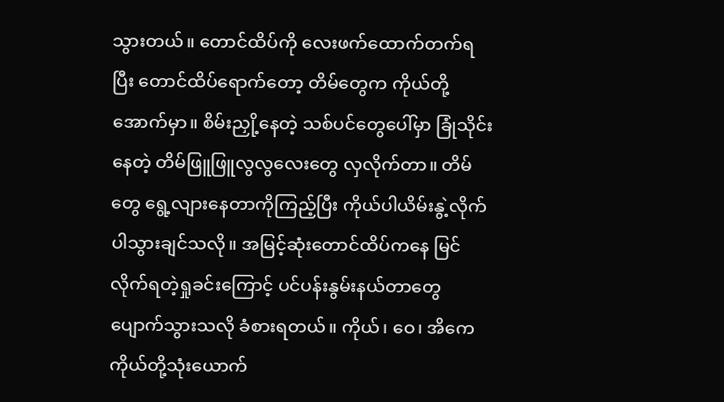သွားတယ်။ တောင်ထိပ်ကို လေးဖက်ထောက်တက်ရပြီး တောင်ထိပ်ရောက်တော့ တိမ်တွေက ကိုယ်တို့အောက်မှာ။ စိမ်းညှို့နေတဲ့ သစ်ပင်တွေပေါ်မှာ ခြုံသိုင်းနေတဲ့ တိမ်ဖြူဖြူလွလွလေးတွေ လှလိုက်တာ။ တိမ်တွေ ရွေ့လျားနေတာကိုကြည့်ပြီး ကိုယ်ပါယိမ်းနွဲ့လိုက်ပါသွားချင်သလို။ အမြင့်ဆုံးတောင်ထိပ်ကနေ မြင်လိုက်ရတဲ့ရှုခင်းကြောင့် ပင်ပန်းနွမ်းနယ်တာတွေ ပျောက်သွားသလို ခံစားရတယ်။ ကိုယ်၊ ဝေ၊ အိကေ ကိုယ်တို့သုံးယောက်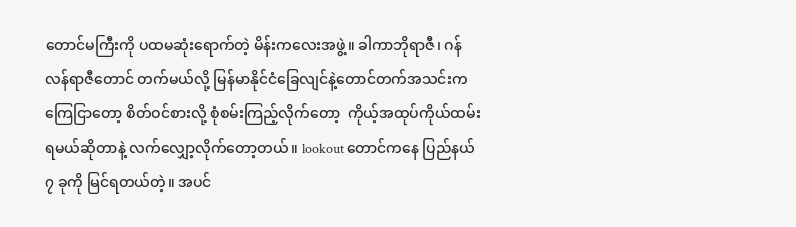တောင်မကြီးကို ပထမဆုံးရောက်တဲ့ မိန်းကလေးအဖွဲ့။ ခါကာဘိုရာဇီ၊ ဂန်လန်ရာဇီတောင် တက်မယ်လို့ မြန်မာနိုင်ငံခြေလျင်နဲ့တောင်တက်အသင်းက ကြေငြာတော့ စိတ်ဝင်စားလို့ စုံစမ်းကြည့်လိုက်တော့  ကိုယ့်အထုပ်ကိုယ်ထမ်းရမယ်ဆိုတာနဲ့ လက်လျှော့လိုက်တော့တယ်။ lookout တောင်ကနေ ပြည်နယ် ၇ ခုကို မြင်ရတယ်တဲ့။ အပင်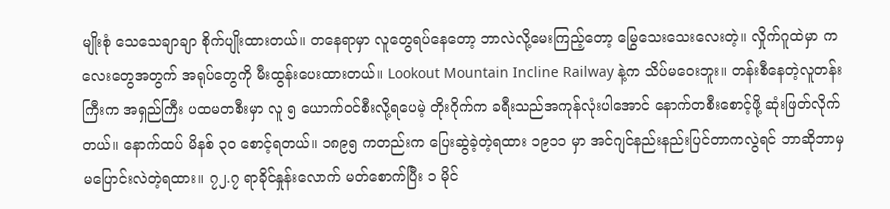မျိုးစုံ သေသေချာချာ စိုက်ပျိုးထားတယ်။ တနေရာမှာ လူတွေရပ်နေတော့ ဘာလဲလို့မေးကြည့်တော့ မြွေသေးသေးလေးတဲ့။ လှိုက်ဂူထဲမှာ ကလေးတွေအတွက် အရုပ်တွေကို မီးထွန်းပေးထားတယ်။ Lookout Mountain Incline Railway နဲ့က သိပ်မဝေးဘူး။ တန်းစီနေတဲ့လူတန်းကြီးက အရှည်ကြီး ပထမတစီးမှာ လူ ၅ ယောက်ဝင်စီးလို့ရပေမဲ့ တိုးဂိုက်က ခရီးသည်အကုန်လုံးပါအောင် နောက်တစီးစောင့်ဖို့ ဆုံးဖြတ်လိုက်တယ်။ နောက်ထပ် မိနစ် ၃၀ စောင့်ရတယ်။ ၁၈၉၅ ကတည်းက ပြေးဆွဲခဲ့တဲ့ရထား ၁၉၁၁ မှာ အင်ဂျင်နည်းနည်းပြင်တာကလွဲရင် ဘာဆိုဘာမှ မပြောင်းလဲတဲ့ရထား။ ၇၂.၇ ရာခိုင်နှုန်းလောက် မတ်စောက်ပြီး ၁ မိုင်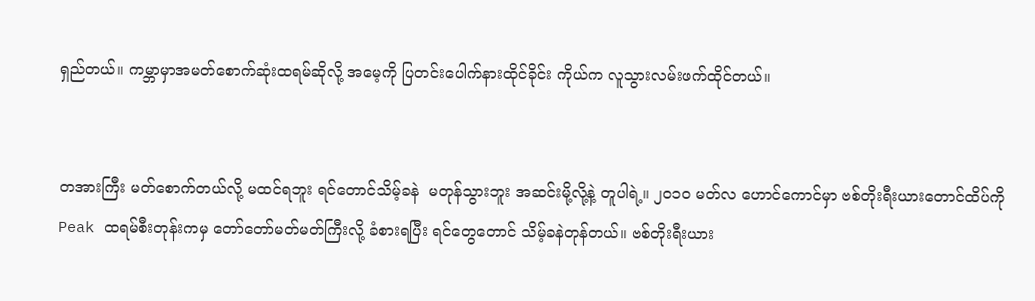ရှည်တယ်။ ကမ္ဘာမှာအမတ်စောက်ဆုံးထရမ်ဆိုလို့ အမေ့ကို ပြတင်းပေါက်နားထိုင်ခိုင်း ကိုယ်က လူသွားလမ်းဖက်ထိုင်တယ်။


တအားကြီး မတ်စောက်တယ်လို့ မထင်ရဘူး ရင်တောင်သိမ့်ခနဲ  မတုန်သွားဘူး အဆင်းမို့လို့နဲ့ တူပါရဲ့။ ၂၀၁၀ မတ်လ ဟောင်ကောင်မှာ ဗစ်တိုးရီးယားတောင်ထိပ်ကို Peak ထရမ်စီးတုန်းကမှ တော်တော်မတ်မတ်ကြီးလို့ ခံစားရပြီး ရင်တွေတောင် သိမ့်ခနဲတုန်တယ်။ ဗစ်တိုးရီးယား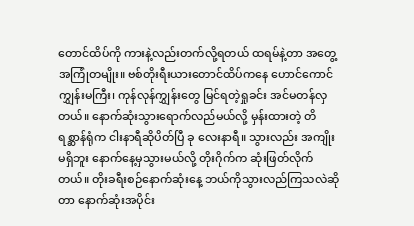တောင်ထိပ်ကို ကားနဲ့လည်းတက်လို့ရတယ် ထရမ်နဲ့တာ အတွေ့အကြုံတမျိုး။ ဗစ်တိုးရီးယားတောင်ထိပ်ကနေ ဟောင်ကောင်ကျွှန်းမကြီး၊ ကုန်လုန်ကျွှန်းတွေ မြင်ရတဲ့ရှုခင်း အင်မတန်လှတယ်။ နောက်ဆုံးသွားရောက်လည်မယ်လို့ မှန်းထားတဲ့ တိရစ္ဆာန်ရုံက ငါးနာရီဆိုပိတ်ပြီ ခု လေးနာရီ။ သွားလည်း အကျိုးမရှိဘူး နောက်နေ့မှသွားမယ်လို့ တိုးဂိုက်က ဆုံးဖြတ်လိုက်တယ်။ တိုးခရီးစဉ်နောက်ဆုံးနေ့ ဘယ်ကိုသွားလည်ကြသလဲဆိုတာ နောက်ဆုံးအပိုင်း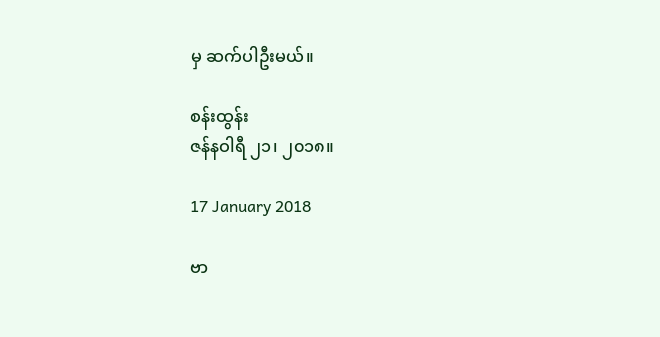မှ ဆက်ပါဦးမယ်။

စန်းထွန်း
ဇန်နဝါရီ ၂၁၊ ၂၀၁၈။

17 January 2018

ဗာ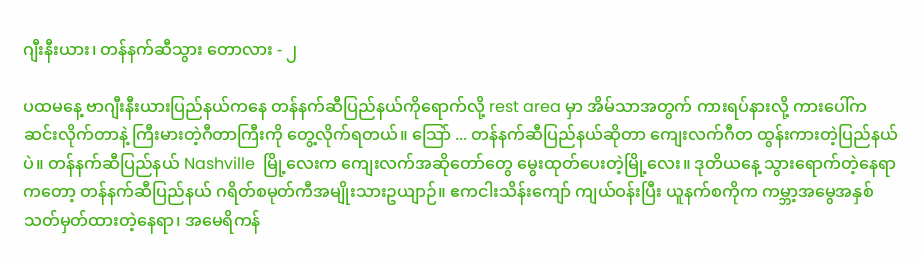ဂျီးနီးယား၊ တန်နက်ဆီသွား တောလား - ၂

ပထမနေ့ ဗာဂျီးနီးယားပြည်နယ်ကနေ တန်နက်ဆီပြည်နယ်ကိုရောက်လို့ rest area မှာ အိမ်သာအတွက် ကားရပ်နားလို့ ကားပေါ်ကဆင်းလိုက်တာနဲ့ ကြီးမားတဲ့ဂီတာကြီးကို တွေ့လိုက်ရတယ်။ သြော် ... တန်နက်ဆီပြည်နယ်ဆိုတာ ကျေးလက်ဂီတ ထွန်းကားတဲ့ပြည်နယ်ပဲ။ တန်နက်ဆီပြည်နယ် Nashville  မြို့လေးက ကျေးလက်အဆိုတော်တွေ မွေးထုတ်ပေးတဲ့မြို့လေး။ ဒုတိယနေ့ သွားရောက်တဲ့နေရာကတော့ တန်နက်ဆီပြည်နယ် ဂရိတ်စမုတ်ကီအမျိုးသားဥယျာဉ်။ ဧကငါးသိန်းကျော် ကျယ်ဝန်းပြီး ယူနက်စကိုက ကမ္ဘာ့အမွေအနှစ် သတ်မှတ်ထားတဲ့နေရာ၊ အမေရိကန်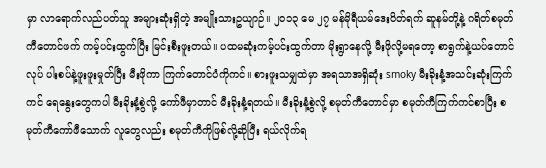မှာ လာရောက်လည်ပတ်သူ အများဆုံးရှိတဲ့ အမျိုးသားဥယျာဉ်။ ၂၀၁၃ မေ ၂၇ မန်မိုရီယမ်ဒေးပိတ်ရက် ဆူနမ်တို့နဲ့ ဂရိတ်စမုတ်ကီတောင်ဖက် ကမ့်ပင်းထွက်ပြီး မြင်းစီးဖူးတယ်။ ပထမဆုံးကမ့်ပင်းထွက်တာ မိုးရွာနေလို့ မီးဖိုလို့မရတော့ စာရွက်နဲ့ယပ်တောင်လုပ် ပါးစပ်နဲ့ဖူးဖူးမှုတ်ပြီး မီးဖိုကာ ကြက်တောင်ပံကိုကင်။ စားဖူးသမျှထဲမှာ အရသာအရှိဆုံး smoky မီးခိုးနံ့အသင်းဆုံးကြက်ကင် ရေနွေးတွေကပါ မီးခိုးနံ့စွဲလို့ ကော်ဖီမှာတာင် မီးခိုးနံ့ရတယ်။ မီးခိုးနံ့စွဲလို့ စမုတ်ကီတောင်မှာ စမုတ်ကီကြက်ကင်စာပြီး စမုတ်ကီကော်ဖီသောက် လူတွေလည်း စမုတ်ကီကိုဖြစ်လို့ဆိုပြီး ရယ်လိုက်ရ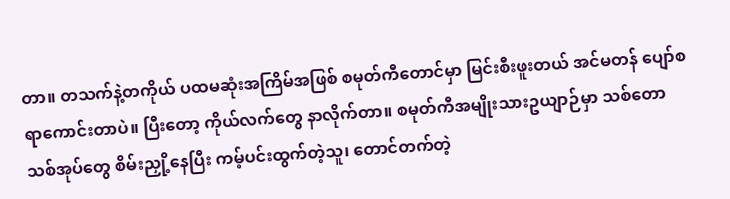တာ။ တသက်နဲ့တကိုယ် ပထမဆုံးအကြိမ်အဖြစ် စမုတ်ကီတောင်မှာ မြင်းစီးဖူးတယ် အင်မတန် ပျော်စရာကောင်းတာပဲ။ ပြီးတော့ ကိုယ်လက်တွေ နာလိုက်တာ။ စမုတ်ကီအမျိုးသားဥယျာဉ်မှာ သစ်တောသစ်အုပ်တွေ စိမ်းညှို့နေပြီး ကမ့်ပင်းထွက်တဲ့သူ၊ တောင်တက်တဲ့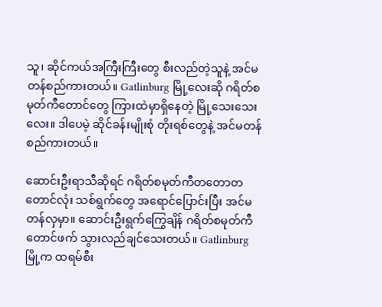သူ၊ ဆိုင်ကယ်အကြီးကြီးတွေ စီးလည်တဲ့သူနဲ့ အင်မတန်စည်ကားတယ်။ Gatlinburg မြို့လေးဆို ဂရိတ်စမုတ်ကီတောင်တွေ ကြားထဲမှာရှိနေတဲ့ မြို့သေးသေးလေး။ ဒါပေမဲ့ ဆိုင်ခန်းမျိုးစုံ တိုးရစ်တွေနဲ့ အင်မတန်စည်ကားတယ်။

ဆောင်းဦးရာသီဆိုရင် ဂရိတ်စမုတ်ကီတတောတတောင်လုံး သစ်ရွက်တွေ အရောင်ပြောင်းပြီး အင်မတန်လှမှာ။ ဆောင်းဦးရွက်ကြွေချိန် ဂရိတ်စမုတ်ကီတောင်ဖက် သွားလည်ချင်သေးတယ်။ Gatlinburg မြို့က ထရမ်စီး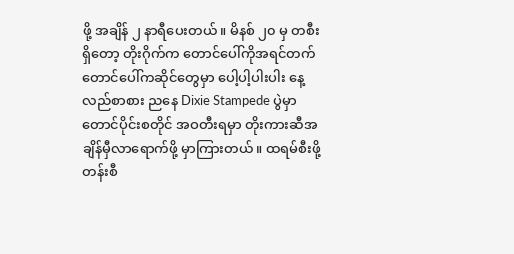ဖို့ အချိန် ၂ နာရီပေးတယ်။ မိနစ် ၂၀ မှ တစီးရှိတော့ တိုးဂိုက်က တောင်ပေါ်ကိုအရင်တက် တောင်ပေါ်ကဆိုင်တွေမှာ ပေါ့ပါ့ပါးပါး နေ့လည်စာစား ညနေ Dixie Stampede ပွဲမှာ တောင်ပိုင်းစတိုင် အဝတီးရမှာ တိုးကားဆီအချိန်မှီလာရောက်ဖို့ မှာကြားတယ်။ ထရမ်စီးဖို့ တန်းစီ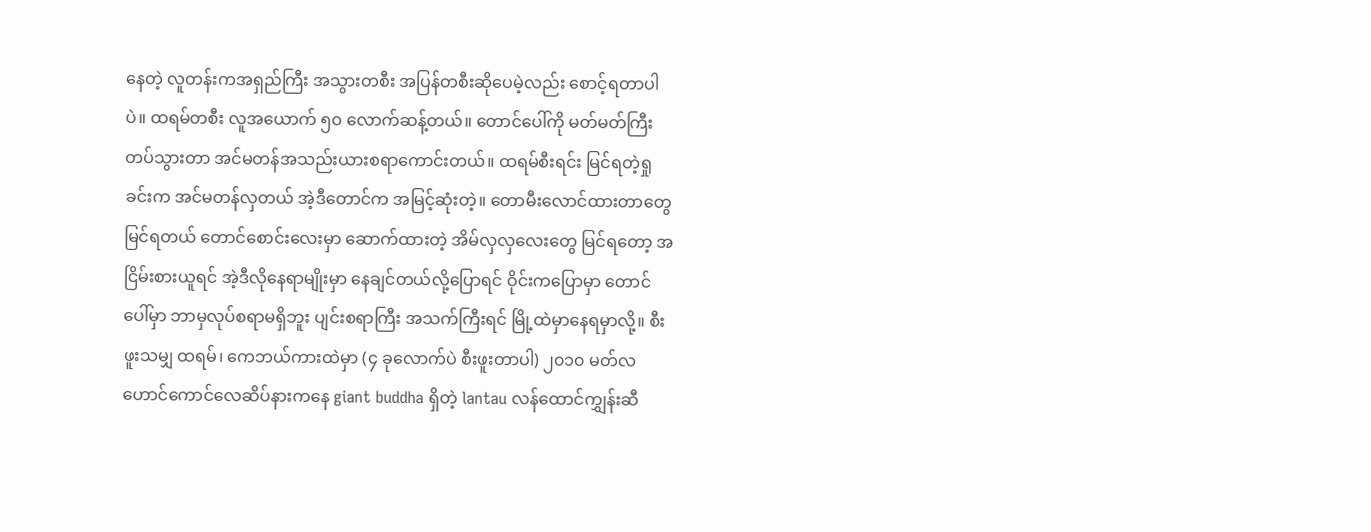နေတဲ့ လူတန်းကအရှည်ကြီး အသွားတစီး အပြန်တစီးဆိုပေမဲ့လည်း စောင့်ရတာပါပဲ။ ထရမ်တစီး လူအယောက် ၅၀ လောက်ဆန့်တယ်။ တောင်ပေါ်ကို မတ်မတ်ကြီးတပ်သွားတာ အင်မတန်အသည်းယားစရာကောင်းတယ်။ ထရမ်စီးရင်း မြင်ရတဲ့ရှုခင်းက အင်မတန်လှတယ် အဲ့ဒီတောင်က အမြင့်ဆုံးတဲ့။ တောမီးလောင်ထားတာတွေ မြင်ရတယ် တောင်စောင်းလေးမှာ ဆောက်ထားတဲ့ အိမ်လှလှလေးတွေ မြင်ရတော့ အငြိမ်းစားယူရင် အဲ့ဒီလိုနေရာမျိုးမှာ နေချင်တယ်လို့ပြောရင် ဝိုင်းကပြောမှာ တောင်ပေါ်မှာ ဘာမှလုပ်စရာမရှိဘူး ပျင်းစရာကြီး အသက်ကြီးရင် မြို့ထဲမှာနေရမှာလို့။ စီးဖူးသမျှ ထရမ်၊ ကေဘယ်ကားထဲမှာ (၄ ခုလောက်ပဲ စီးဖူးတာပါ) ၂၀၁၀ မတ်လ ဟောင်ကောင်လေဆိပ်နားကနေ giant buddha ရှိတဲ့ lantau လန်ထောင်ကျွှန်းဆီ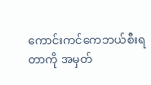ကောင်းကင်ကေဘယ်စီးရတာကို အမှတ်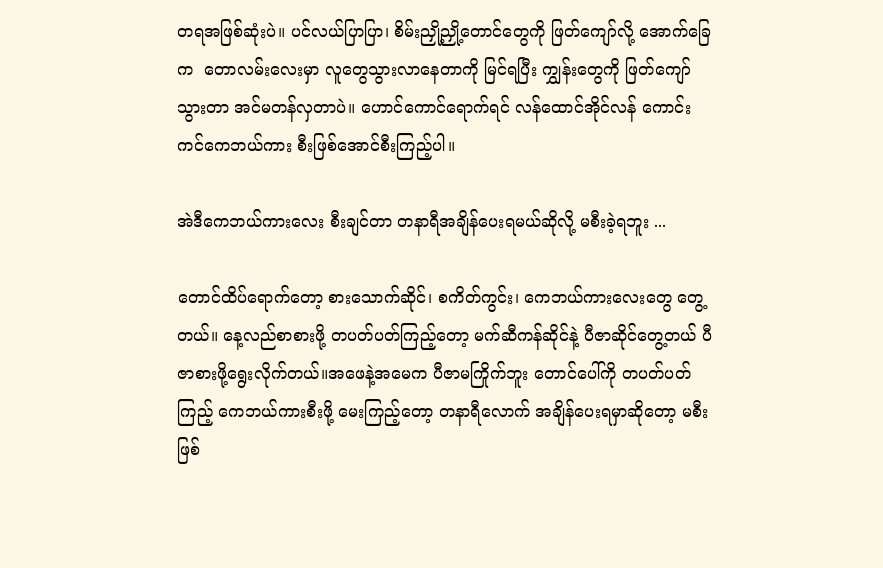တရအဖြစ်ဆုံးပဲ။ ပင်လယ်ပြာပြာ၊ စိမ်းညှို့ညှို့တောင်တွေကို ဖြတ်ကျော်လို့ အောက်ခြေက  တောလမ်းလေးမှာ လူတွေသွားလာနေတာကို မြင်ရပြီး ကျွှန်းတွေကို ဖြတ်ကျော်သွားတာ အင်မတန်လှတာပဲ။ ဟောင်ကောင်ရောက်ရင် လန်ထောင်အိုင်လန် ကောင်းကင်ကေဘယ်ကား စီးဖြစ်အောင်စီးကြည့်ပါ။

အဲဒီကေဘယ်ကားလေး စီးချင်တာ တနာရီအချိန်ပေးရမယ်ဆိုလို့ မစီးခဲ့ရဘူး ...

တောင်ထိပ်ရောက်တော့ စားသောက်ဆိုင်၊ စကိတ်ကွင်း၊ ကေဘယ်ကားလေးတွေ တွေ့တယ်။ နေ့လည်စာစားဖို့ တပတ်ပတ်ကြည့်တော့ မက်ဆီကန်ဆိုင်နဲ့ ပီဇာဆိုင်တွေ့တယ် ပီဇာစားဖို့ရွေးလိုက်တယ်။အဖေနဲ့အမေက ပီဇာမကြိုက်ဘူး တောင်ပေါ်ကို တပတ်ပတ်ကြည့် ကေဘယ်ကားစီးဖို့ မေးကြည့်တော့ တနာရီလောက် အချိန်ပေးရမှာဆိုတော့ မစီးဖြစ်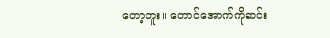တော့ဘူး။ တောင်အောက်ကိုဆင်း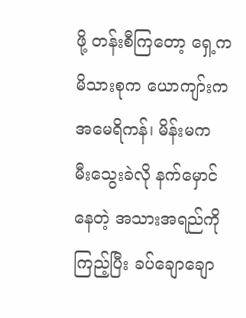ဖို့ တန်းစီကြတော့ ရှေ့ကမိသားစုက ယောကျာ်းက အမေရိကန်၊ မိန်းမက မီးသွေးခဲလို နက်မှောင်နေတဲ့ အသားအရည်ကိုကြည့်ပြီး ခပ်ချောချော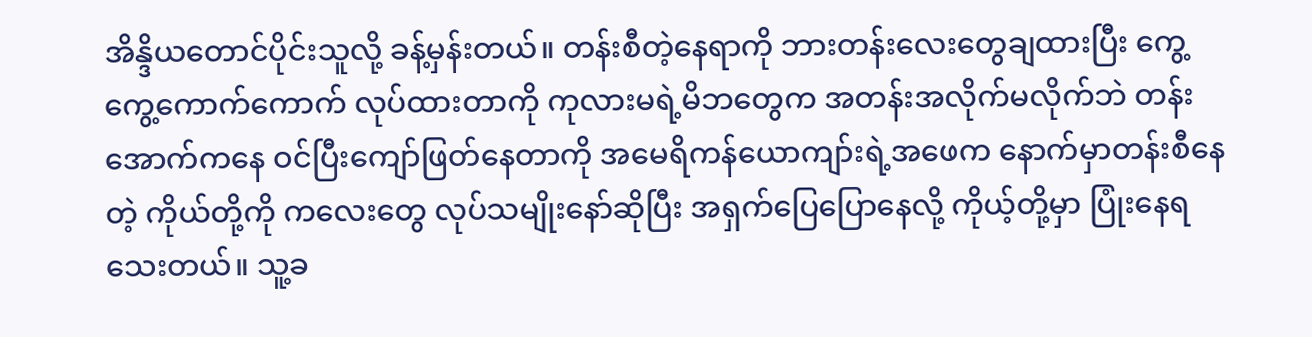အိန္ဒိယတောင်ပိုင်းသူလို့ ခန့်မှန်းတယ်။ တန်းစီတဲ့နေရာကို ဘားတန်းလေးတွေချထားပြီး ကွေ့ကွေ့ကောက်ကောက် လုပ်ထားတာကို ကုလားမရဲ့မိဘတွေက အတန်းအလိုက်မလိုက်ဘဲ တန်းအောက်ကနေ ဝင်ပြီးကျော်ဖြတ်နေတာကို အမေရိကန်ယောကျာ်းရဲ့အဖေက နောက်မှာတန်းစီနေတဲ့ ကိုယ်တို့ကို ကလေးတွေ လုပ်သမျိုးနော်ဆိုပြီး အရှက်ပြေပြောနေလို့ ကိုယ့်တို့မှာ ပြုံးနေရသေးတယ်။ သူ့ခ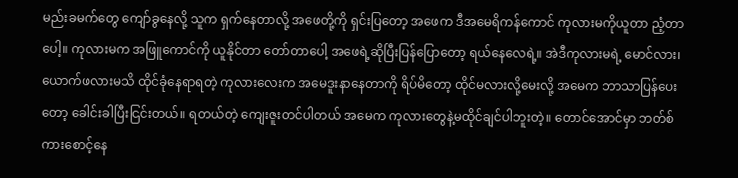မည်းခမက်တွေ ကျော်ခွနေလို့ သူက ရှက်နေတာလို့ အဖေတို့ကို ရှင်းပြတော့ အဖေက ဒီအမေရိကန်ကောင် ကုလားမကိုယူတာ ညံ့တာပေါ့။ ကုလားမက အဖြူကောင်ကို ယူနိုင်တာ တော်တာပေါ့ အဖေရဲ့ဆိုပြီးပြန်ပြောတော့ ရယ်နေလေရဲ့။ အဲဒီကုလားမရဲ့ မောင်လား၊ ယောက်ဖလားမသိ ထိုင်ခုံနေရာရတဲ့ ကုလားလေးက အမေဒူးနာနေတာကို ရိပ်မိတော့ ထိုင်မလားလို့မေးလို့ အမေက ဘာသာပြန်ပေးတော့ ခေါင်းခါပြီးငြင်းတယ်။ ရတယ်တဲ့ ကျေးဇူးတင်ပါတယ် အမေက ကုလားတွေနဲ့မထိုင်ချင်ပါဘူးတဲ့။ တောင်အောင်မှာ ဘတ်စ်ကားစောင့်နေ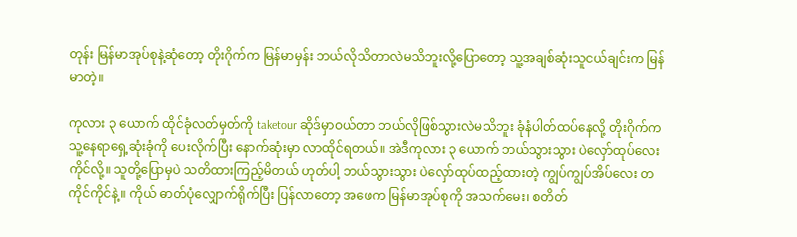တုန်း မြန်မာအုပ်စုနဲ့ဆုံတော့ တိုးဂိုက်က မြန်မာမှန်း ဘယ်လိုသိတာလဲမသိဘူးလို့ပြောတော့ သူ့အချစ်ဆုံးသူငယ်ချင်းက မြန်မာတဲ့။

ကုလား ၃ ယောက် ထိုင်ခုံလတ်မှတ်ကို taketour ဆိုဒ်မှာဝယ်တာ ဘယ်လိုဖြစ်သွားလဲမသိဘူး ခုံနံပါတ်ထပ်နေလို့ တိုးဂိုက်က သူ့နေရာရှေ့ဆုံးခုံကို ပေးလိုက်ပြီး နောက်ဆုံးမှာ လာထိုင်ရတယ်။ အဲဒီကုလား ၃ ယောက် ဘယ်သွားသွား ပဲလှော်ထုပ်လေးကိုင်လို့။ သူတို့ပြောမှပဲ သတိထားကြည့်မိတယ် ဟုတ်ပါ့ ဘယ်သွားသွား ပဲလှော်ထုပ်ထည့်ထားတဲ့ ကျွပ်ကျွပ်အိပ်လေး တကိုင်ကိုင်နဲ့။ ကိုယ် ဓာတ်ပုံလျှောက်ရိုက်ပြီး ပြန်လာတော့ အဖေက မြန်မာအုပ်စုကို အသက်မေး၊ စတိတ်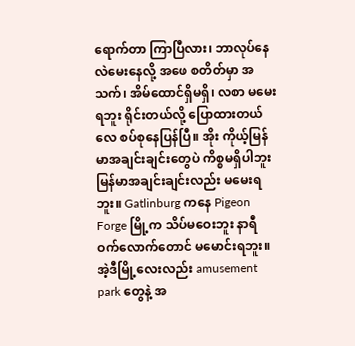ရောက်တာ ကြာပြီလား၊ ဘာလုပ်နေလဲမေးနေလို့ အဖေ စတိတ်မှာ အသက်၊ အိမ်ထောင်ရှိမရှိ၊ လစာ မမေးရဘူး ရိုင်းတယ်လို့ ပြောထားတယ်လေ စပ်စုနေပြန်ပြီ။ အိုး ကိုယ့်မြန်မာအချင်းချင်းတွေပဲ ကိစ္စမရှိပါဘူး မြန်မာအချင်းချင်းလည်း မမေးရဘူး။ Gatlinburg ကနေ Pigeon Forge မြို့က သိပ်မဝေးဘူး နာရီဝက်လောက်တောင် မမောင်းရဘူး။ အဲ့ဒီမြို့လေးလည်း amusement park တွေနဲ့ အ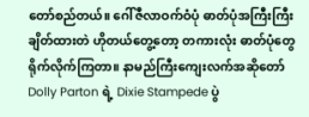တော်စည်တယ်။ ဂေါ်ဇီလာဝက်ဝံပုံ ဓာတ်ပုံအကြီးကြီး ချိတ်ထားတဲ ဟိုတယ်တွေ့တော့ တကားလုံး ဓာတ်ပုံတွေရိုက်လိုက်ကြတာ။ နာမည်ကြီးကျေးလက်အဆိုတော် Dolly Parton ရဲ့ Dixie Stampede ပွဲ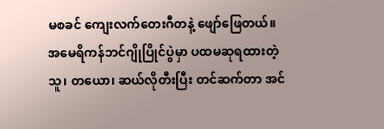မစခင် ကျေးလက်တေးဂီတနဲ့ ဖျော်ဖြေတယ်။ အမေရိကန်ဘင်ဂျိုပြိုင်ပွဲမှာ ပထမဆုရထားတဲ့သူ၊ တယော၊ ဆယ်လိုတီးပြီး တင်ဆက်တာ အင်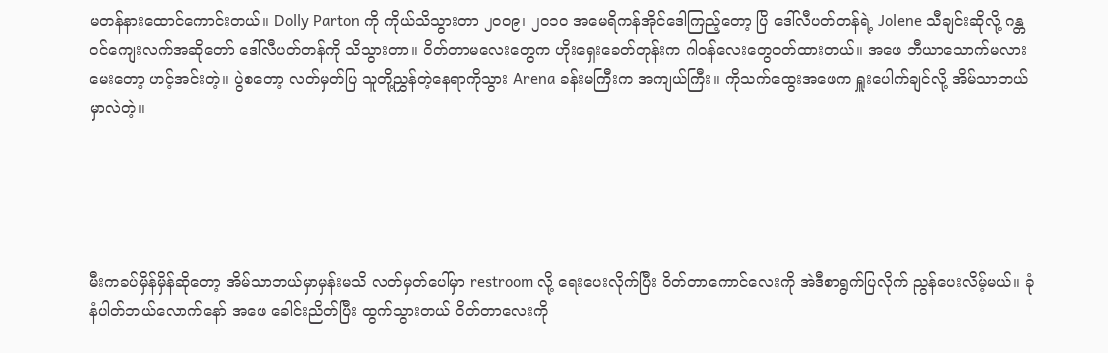မတန်နားထောင်ကောင်းတယ်။ Dolly Parton ကို ကိုယ်သိသွားတာ ၂၀၀၉၊ ၂၀၁၀ အမေရိကန်အိုင်ဒေါကြည့်တော့ ပြိ ဒေါ်လီပတ်တန်ရဲ့ Jolene သီချင်းဆိုလို့ ဂန္တဝင်ကျေးလက်အဆိုတော် ဒေါ်လီပတ်တန်ကို သိသွားတာ။ ဝိတ်တာမလေးတွေက ဟိုးရှေးခေတ်တုန်းက ဂါဝန်လေးတွေဝတ်ထားတယ်။ အဖေ ဘီယာသောက်မလားမေးတော့ ဟင့်အင်းတဲ့။ ပွဲစတော့ လတ်မှတ်ပြ သူတို့ညွှန်တဲ့နေရာကိုသွား Arena ခန်းမကြီးက အကျယ်ကြီး။ ကိုသက်ထွေးအဖေက ရှူးပေါက်ချင်လို့ အိမ်သာဘယ်မှာလဲတဲ့။





မီးကခပ်မှိန်မှိန်ဆိုတော့ အိမ်သာဘယ်မှာမှန်းမသိ လတ်မှတ်ပေါ်မှာ restroom လို့ ရေးပေးလိုက်ပြီး ဝိတ်တာကောင်လေးကို အဲဒီစာရွက်ပြလိုက် ညွန်ပေးလိမ့်မယ်။ ခုံနံပါတ်ဘယ်လောက်နော် အဖေ ခေါင်းညိတ်ပြီး ထွက်သွားတယ် ဝိတ်တာလေးကို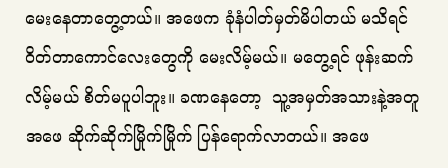မေးနေတာတွေ့တယ်။ အဖေက ခုံနံပါတ်မှတ်မိပါတယ် မသိရင် ဝိတ်တာကောင်လေးတွေကို မေးလိမ့်မယ်။ မတွေ့ရင် ဖုန်းဆက်လိမ့်မယ် စိတ်မပူပါဘူး။ ခဏနေတော့  သူ့အမှတ်အသားနဲ့အတူ အဖေ ဆိုက်ဆိုက်မြိုက်မြိုက် ပြန်ရောက်လာတယ်။ အဖေ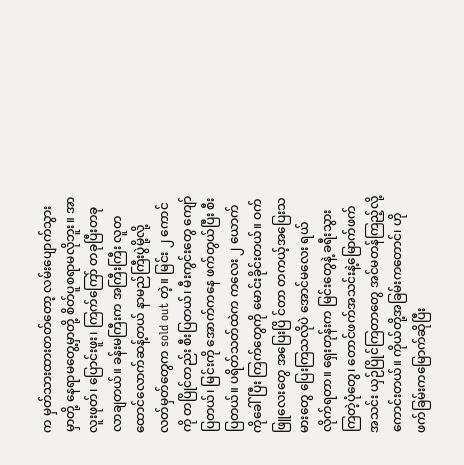က မှတ်သားထားတတ်တော့ လမ်းပျောက်သွားမှာတို့ နေရာမတွေ့မှာတို့ စိတ်ပူစရာမလိုဘူး။ အာလူးဖုတ်၊ ပြောင်းဖူး၊ ကြက်ကြော် တခုပြီးတခုလာချတယ်။ ခန်းမကြီးက အကြီးကြီး လူတထောင်လောက်ဆန့်တယ် နာမည်ကြီးပွဲမို့လို့ လတ်မှတ်တွေက sold out တဲ့။ မြင်း ၂ ကောင်ကို တပြိုင်တည်း စီးပြတယ်၊ မီးကွင်းတွေ ကျော်ပြတယ်၊ မြင်းကို အောက်ကနေ ဖက်တွယ်ပြီး စီးပြတယ်။ ပရိတ်သတ်ထဲက ကလေး ၂ ယောက်ကိုခေါ်ပြီး ကြက်တွေကို မောင်းခိုင်းတယ်။ ဝက်ဖြူလေးတွေ အပြေးပြိ င်တာ တကယ့်အပြေးသမားတွေ ပြေးကြသလိုပဲ အောင်မလေး ရယ်လိုက်ရတာ။ ရှေးတုန်းက မြင်းတွေနဲ့ ခရီးသွားကြတဲ့ပုံတွေ၊ တောင်ဖက်အသင်းနဲ့မြောက်ဖက်အသင်း ယှဉ်ပြိုင်ကြတာတွေ အင်မတန်ကြည့်လို့ကောင်းတယ်။ ကိုယ်တို့အခြမ်းကတောင်၊ ဟိုဖက်ခြမ်းကမြောက်ဆိုပြီး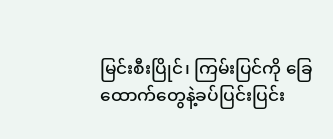မြင်းစီးပြိုင်၊ ကြမ်းပြင်ကို ခြေထောက်တွေနဲ့ခပ်ပြင်းပြင်း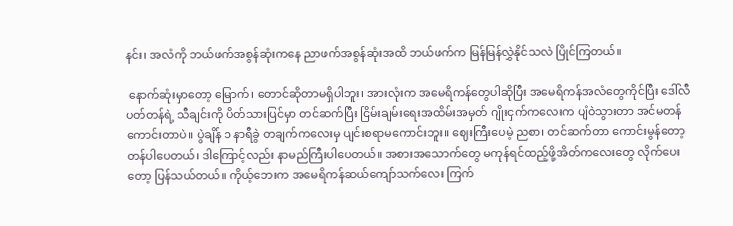နင်း၊ အလံကို ဘယ်ဖက်အစွန်ဆုံးကနေ ညာဖက်အစွန်ဆုံးအထိ ဘယ်ဖက်က မြန်မြန်လွှဲနိုင်သလဲ ပြိုင်ကြတယ်။

 နောက်ဆုံးမှာတော့ မြောက်၊ တောင်ဆိုတာမရှိပါဘူး၊ အားလုံးက အမေရိကန်တွေပါဆိုပြီး အမေရိကန်အလံတွေကိုင်ပြီး ဒေါ်လီပတ်တန်ရဲ့ သီချင်းကို ပိတ်သားပြင်မှာ တင်ဆက်ပြီး ငြိမ်းချမ်းရေးအထိမ်းအမှတ် ဂျိုးငှက်ကလေးက ပျံဝဲသွားတာ အင်မတန်ကောင်းတာပဲ။ ပွဲချိန် ၁ နာရီခွဲ တချက်ကလေးမှ ပျင်းစရာမကောင်းဘူး။ ဈေးကြီးပေမဲ့ ညစာ၊ တင်ဆက်တာ ကောင်းမွန်တော့ တန်ပါပေတယ်၊ ဒါကြောင့်လည်း နာမည်ကြီးပါပေတယ်။ အစားအသောက်တွေ မကုန်ရင်ထည့်ဖို့အိတ်ကလေးတွေ လိုက်ပေးတော့ ပြန်သယ်တယ်။ ကိုယ့်ဘေးက အမေရိကန်ဆယ်ကျော်သက်လေး ကြက်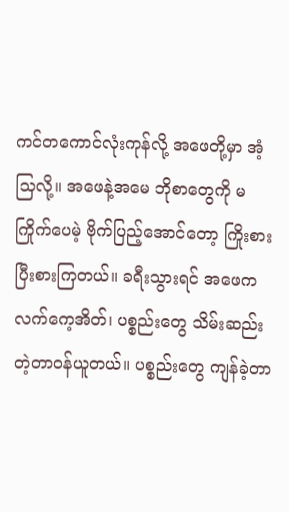ကင်တကောင်လုံးကုန်လို့ အဖေတို့မှာ အံ့သြလို့။ အဖေနဲ့အမေ ဘိုစာတွေကို မကြိုက်ပေမဲ့ ဗိုက်ပြည့်အောင်တော့ ကြိုးစားပြီးစားကြတယ်။ ခရီးသွားရင် အဖေက လက်ကေ့အိတ်၊ ပစ္စည်းတွေ သိမ်းဆည်းတဲ့တာဝန်ယူတယ်။ ပစ္စည်းတွေ ကျန်ခဲ့တာ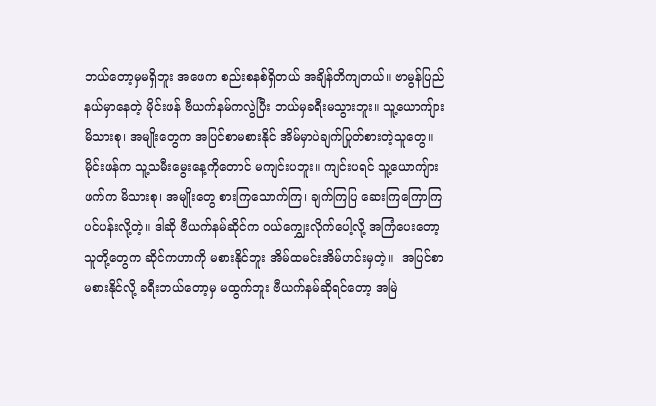ဘယ်တော့မှမရှိဘူး အဖေက စည်းစနစ်ရှိတယ် အချိန်တိကျတယ်။ ဗာမွန်ပြည်နယ်မှာနေတဲ့ မိုင်းဖန် ဗီယက်နမ်ကလွဲပြီး ဘယ်မှခရီးမသွားဘူး။ သူ့ယောကျ်ား မိသားစု၊ အမျိုးတွေက အပြင်စာမစားနိုင် အိမ်မှာပဲချက်ပြုတ်စားတဲ့သူတွေ။ မိုင်းဖန်က သူ့သမီးမွေးနေ့ကိုတောင် မကျင်းပဘူး။ ကျင်းပရင် သူ့ယောကျ်ားဖက်က မိသားစု၊ အမျိုးတွေ စားကြသောက်ကြ၊ ချက်ကြပြ ဆေးကြကြောကြ ပင်ပန်းလို့တဲ့။ ဒါဆို ဗီယက်နမ်ဆိုင်က ဝယ်‌ကျွှေးလိုက်ပေါ့လို့ အကြံပေးတော့ သူတို့တွေက ဆိုင်ကဟာကို မစားနိုင်ဘူး အိမ်ထမင်းအိမ်ဟင်းမှတဲ့။  အပြင်စာမစားနိုင်လို့ ခရီးဘယ်တော့မှ မထွက်ဘူး ဗီယက်နမ်ဆိုရင်တော့ အမြဲ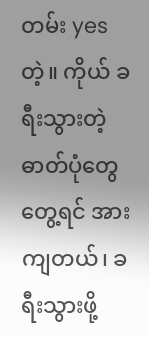တမ်း yes တဲ့။ ကိုယ် ခရီးသွားတဲ့ဓာတ်ပုံတွေတွေ့ရင် အားကျတယ်၊ ခရီးသွားဖို့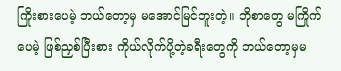ကြိုးစားပေမဲ့ ဘယ်တော့မှ မအောင်မြင်ဘူးတဲ့။ ဘိုစာတွေ မကြိုက်ပေမဲ့ ဖြစ်ညှစ်ပြီးစား ကိုယ်လိုက်ပို့တဲ့ခရီးတွေကို ဘယ်တော့မှမ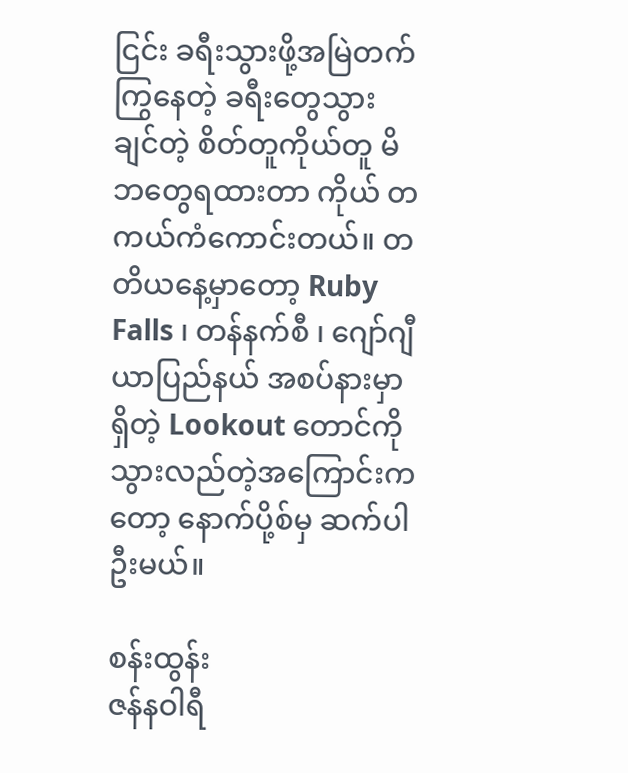ငြင်း ခရီးသွားဖို့အမြဲတက်ကြွနေတဲ့ ခရီးတွေသွားချင်တဲ့ စိတ်တူကိုယ်တူ မိဘတွေရထားတာ ကိုယ် တကယ်ကံကောင်းတယ်။ တတိယနေ့မှာတော့ Ruby Falls ၊ တန်နက်စီ ၊ ဂျော်ဂျီယာပြည်နယ် အစပ်နားမှာရှိတဲ့ Lookout တောင်ကို သွားလည်တဲ့အကြောင်းကတော့ နောက်ပို့စ်မှ ဆက်ပါဦးမယ်။

စန်းထွန်း
ဇန်နဝါရီ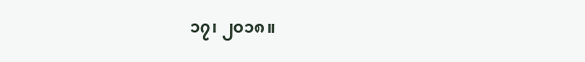၁၇၊ ၂၀၁၈။